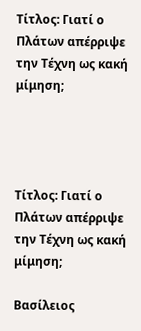Τίτλος: Γιατί ο Πλάτων απέρριψε την Τέχνη ως κακή μίμηση;




Τίτλος: Γιατί ο Πλάτων απέρριψε την Τέχνη ως κακή μίμηση;

Βασίλειος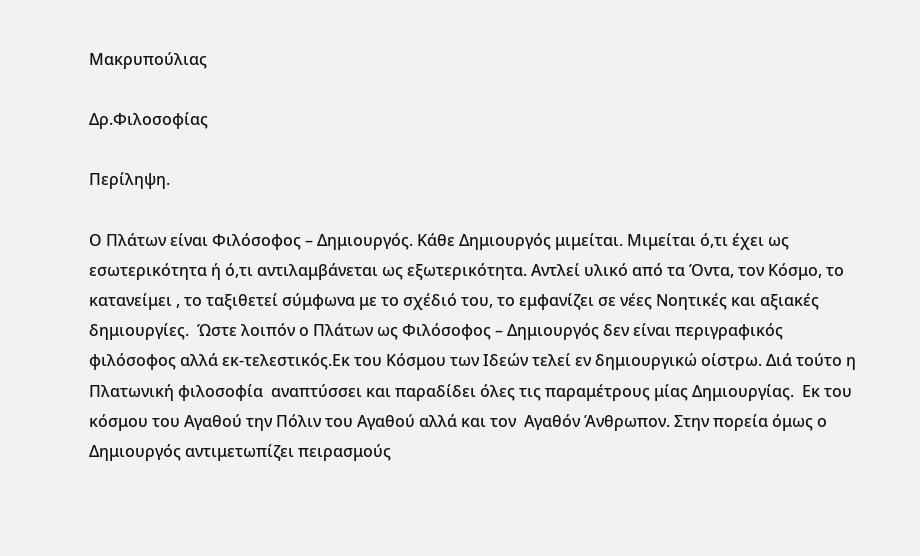Μακρυπούλιας

Δρ.Φιλοσοφίας

Περίληψη.

Ο Πλάτων είναι Φιλόσοφος – Δημιουργός. Κάθε Δημιουργός μιμείται. Μιμείται ό,τι έχει ως εσωτερικότητα ή ό,τι αντιλαμβάνεται ως εξωτερικότητα. Αντλεί υλικό από τα Όντα, τον Κόσμο, το κατανείμει , το ταξιθετεί σύμφωνα με το σχέδιό του, το εμφανίζει σε νέες Νοητικές και αξιακές δημιουργίες.  Ώστε λοιπόν ο Πλάτων ως Φιλόσοφος – Δημιουργός δεν είναι περιγραφικός φιλόσοφος αλλά εκ-τελεστικός.Εκ του Κόσμου των Ιδεών τελεί εν δημιουργικώ οίστρω. Διά τούτο η Πλατωνική φιλοσοφία  αναπτύσσει και παραδίδει όλες τις παραμέτρους μίας Δημιουργίας.  Εκ του κόσμου του Αγαθού την Πόλιν του Αγαθού αλλά και τον  Αγαθόν Άνθρωπον. Στην πορεία όμως ο Δημιουργός αντιμετωπίζει πειρασμούς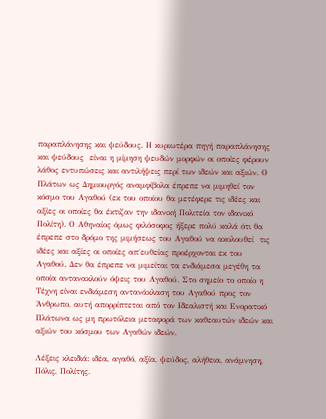παραπλάνησης και ψεύδους. Η κυριωτέρα πηγή παραπλάνησης και ψεύδους  είναι η μίμηση ψευδών μορφών οι οποίες φέρουν λάθος εντυπώσεις και αντιλήψεις περί των ιδεών και αξιών. Ο Πλάτων ως Δημιουργός αναμφίβολα έπρεπε να μιμηθεί τον κόσμο του Αγαθού (εκ του οποίου θα μετέφερε τις ιδέες και αξίες οι οποίες θα έκτιζαν την ιδανική Πολιτεία τον ιδανικό Πολίτη). Ο Αθηναίος όμως φιλόσοφος ήξερε πολύ καλά ότι θα έπρεπε στο δρόμο της μιμήσεως του Αγαθού να ακολουθεί  τις ιδέες και αξίες οι οποίες απ΄ευθείας προέρχονται εκ του Αγαθού. Δεν θα έπρεπε να μιμείται τα ενδιάμεσα μεγέθη τα οποία αντανακλούν όψεις του Αγαθού. Στο σημείο το οποίο η Τέχνη είναι ενδιάμεση αντανάκλαση του Αγαθού προς τον Άνθρωπο, αυτή απορρίπτεται από τον Ιδεαλιστή και Ενορατικό Πλάτωνα ως μη πρωτόλεια μεταφορά των καθεαυτών ιδεών και αξιών του κόσμου των Αγαθών ιδεών.

Λέξεις κλειδιά: ιδέα, αγαθό, αξία, ψεύδος, αλήθεια, ανάμνηση, Πόλις, Πολίτης.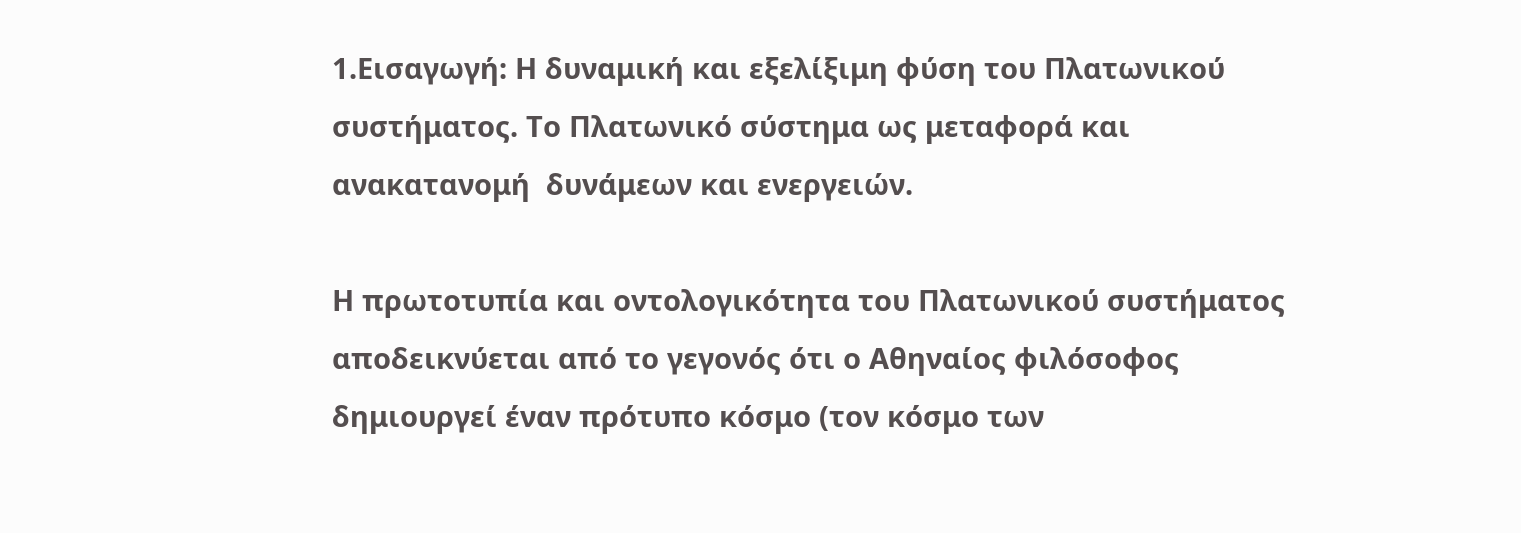1.Εισαγωγή: Η δυναμική και εξελίξιμη φύση του Πλατωνικού συστήματος. Το Πλατωνικό σύστημα ως μεταφορά και ανακατανομή  δυνάμεων και ενεργειών.

Η πρωτοτυπία και οντολογικότητα του Πλατωνικού συστήματος αποδεικνύεται από το γεγονός ότι ο Αθηναίος φιλόσοφος δημιουργεί έναν πρότυπο κόσμο (τον κόσμο των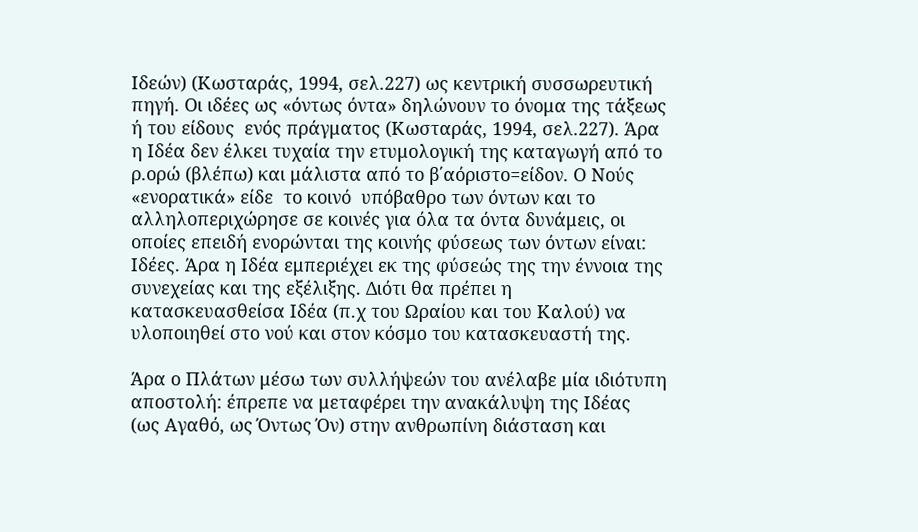Ιδεών) (Κωσταράς, 1994, σελ.227) ως κεντρική συσσωρευτική πηγή. Οι ιδέες ως «όντως όντα» δηλώνουν το όνομα της τάξεως ή του είδους  ενός πράγματος (Κωσταράς, 1994, σελ.227). Άρα η Ιδέα δεν έλκει τυχαία την ετυμολογική της καταγωγή από το ρ.ορώ (βλέπω) και μάλιστα από το β΄αόριστο=είδον. Ο Νούς «ενορατικά» είδε  το κοινό  υπόβαθρο των όντων και το αλληλοπεριχώρησε σε κοινές για όλα τα όντα δυνάμεις, οι οποίες επειδή ενορώνται της κοινής φύσεως των όντων είναι: Ιδέες. Άρα η Ιδέα εμπεριέχει εκ της φύσεώς της την έννοια της συνεχείας και της εξέλιξης. Διότι θα πρέπει η κατασκευασθείσα Ιδέα (π.χ του Ωραίου και του Καλού) να υλοποιηθεί στο νού και στον κόσμο του κατασκευαστή της.

Άρα ο Πλάτων μέσω των συλλήψεών του ανέλαβε μία ιδιότυπη αποστολή: έπρεπε να μεταφέρει την ανακάλυψη της Ιδέας  (ως Αγαθό, ως Όντως Όν) στην ανθρωπίνη διάσταση και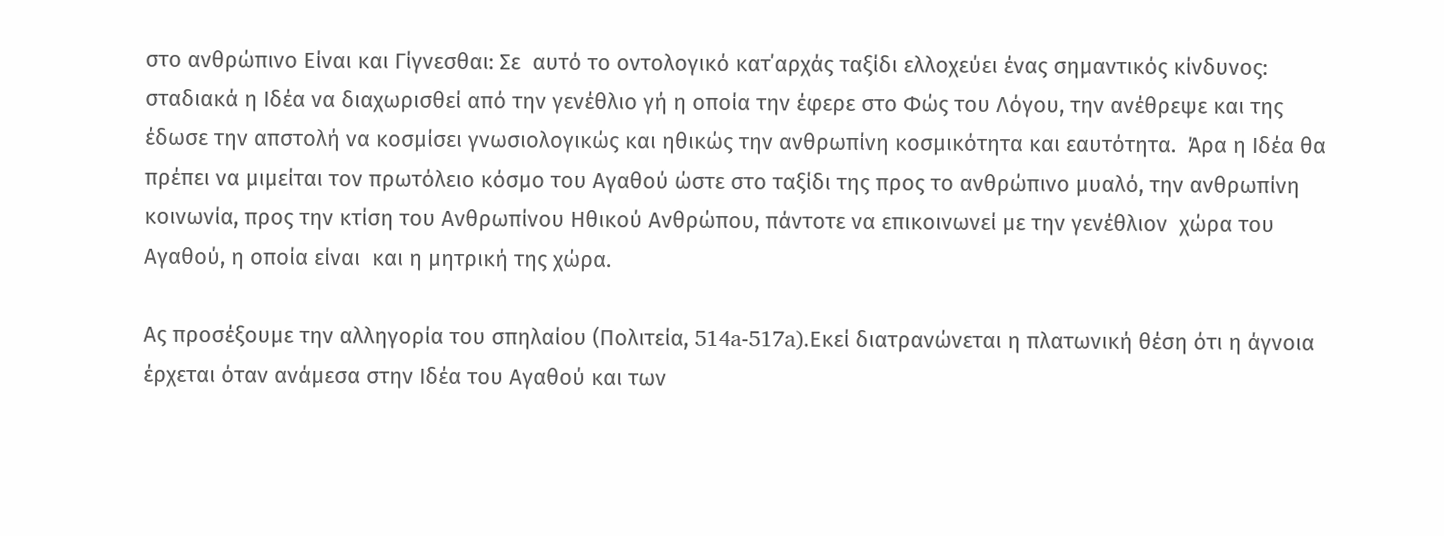στο ανθρώπινο Είναι και Γίγνεσθαι: Σε  αυτό το οντολογικό κατ΄αρχάς ταξίδι ελλοχεύει ένας σημαντικός κίνδυνος: σταδιακά η Ιδέα να διαχωρισθεί από την γενέθλιο γή η οποία την έφερε στο Φώς του Λόγου, την ανέθρεψε και της έδωσε την απστολή να κοσμίσει γνωσιολογικώς και ηθικώς την ανθρωπίνη κοσμικότητα και εαυτότητα.  Άρα η Ιδέα θα πρέπει να μιμείται τον πρωτόλειο κόσμο του Αγαθού ώστε στο ταξίδι της προς το ανθρώπινο μυαλό, την ανθρωπίνη κοινωνία, προς την κτίση του Ανθρωπίνου Ηθικού Ανθρώπου, πάντοτε να επικοινωνεί με την γενέθλιον  χώρα του Αγαθού, η οποία είναι  και η μητρική της χώρα.

Ας προσέξουμε την αλληγορία του σπηλαίου (Πολιτεία, 514a-517a).Εκεί διατρανώνεται η πλατωνική θέση ότι η άγνοια  έρχεται όταν ανάμεσα στην Ιδέα του Αγαθού και των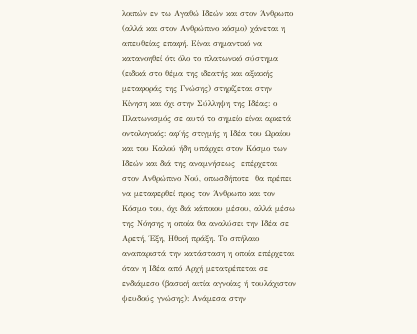λοιπών εν τω Αγαθώ Ιδεών και στον Άνθρωπο (αλλά και στον Ανθρώπινο κόσμο) χάνεται η απευθείας επαφή. Είναι σημαντικό να κατανοηθεί ότι όλο το πλατωνικό σύστημα (ειδικά στο θέμα της ιδεατής και αξιακής  μεταφοράς της Γνώσης) στηρίζεται στην Κίνηση και όχι στην Σύλληψη της Ιδέας: ο Πλατωνισμός σε αυτό το σημείο είναι αρκετά οντολογικός: αφ΄ής στιγμής η Ιδέα του Ωραίου και του Καλού ήδη υπάρχει στον Κόσμο των Ιδεών και διά της αναμνήσεως  επέρχεται στον Ανθρώπινο Νού, οπωσδήποτε  θα πρέπει να μεταφερθεί προς τον Άνθρωπο και τον Κόσμο του, όχι διά κάποιου μέσου, αλλά μέσω της Νόησης η οποία θα αναλύσει την Ιδέα σε Αρετή, Έξη, Ηθική πράξη. Το σπήλαιο αναπαριστά την κατάσταση η οποία επέρχεται όταν η Ιδέα από Αρχή μετατρέπεται σε ενδιάμεσο (βασική αιτία αγνοίας ή τουλάχιστον ψευδούς γνώσης): Ανάμεσα στην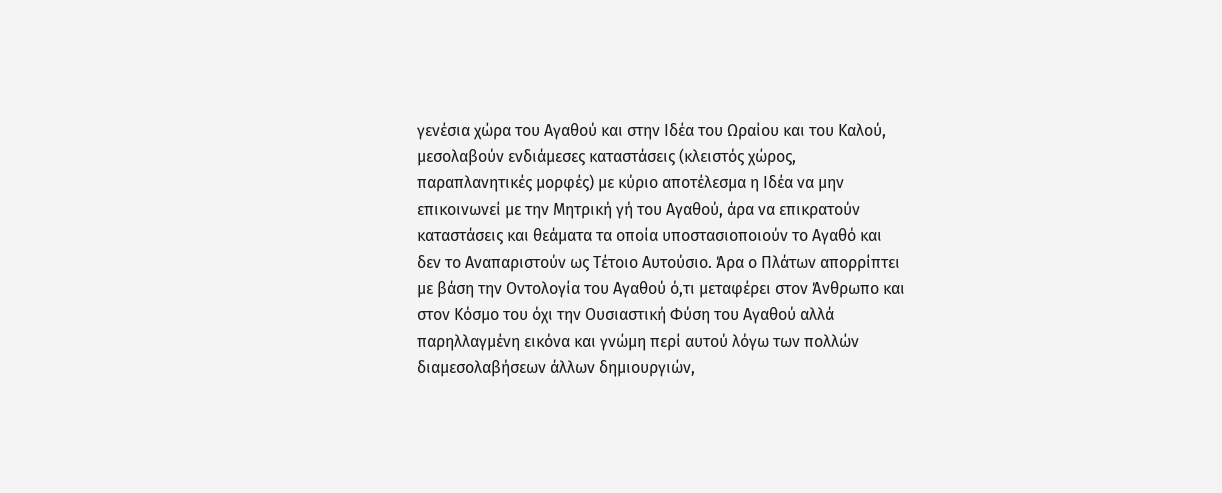γενέσια χώρα του Αγαθού και στην Ιδέα του Ωραίου και του Καλού, μεσολαβούν ενδιάμεσες καταστάσεις (κλειστός χώρος, παραπλανητικές μορφές) με κύριο αποτέλεσμα η Ιδέα να μην επικοινωνεί με την Μητρική γή του Αγαθού, άρα να επικρατούν καταστάσεις και θεάματα τα οποία υποστασιοποιούν το Αγαθό και δεν το Αναπαριστούν ως Τέτοιο Αυτούσιο. Άρα ο Πλάτων απορρίπτει με βάση την Οντολογία του Αγαθού ό,τι μεταφέρει στον Άνθρωπο και στον Κόσμο του όχι την Ουσιαστική Φύση του Αγαθού αλλά παρηλλαγμένη εικόνα και γνώμη περί αυτού λόγω των πολλών διαμεσολαβήσεων άλλων δημιουργιών,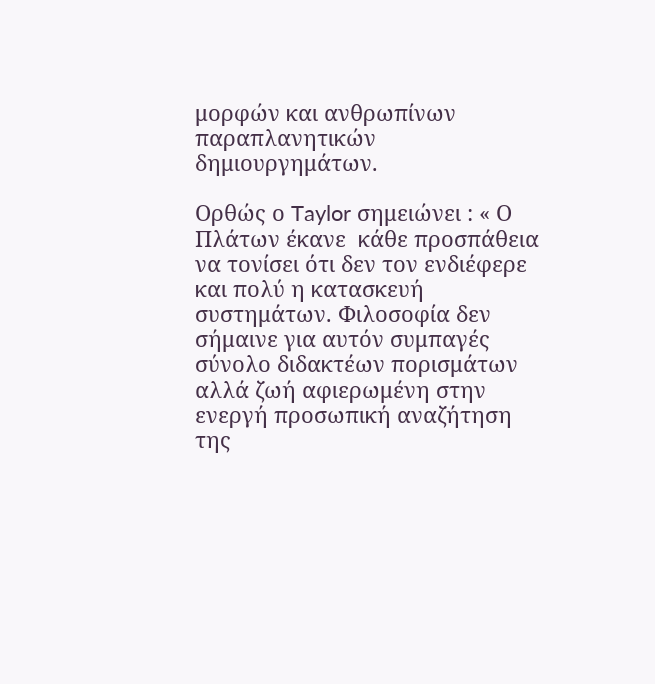μορφών και ανθρωπίνων παραπλανητικών δημιουργημάτων.

Ορθώς ο Taylor σημειώνει : « Ο Πλάτων έκανε  κάθε προσπάθεια να τονίσει ότι δεν τον ενδιέφερε και πολύ η κατασκευή συστημάτων. Φιλοσοφία δεν σήμαινε για αυτόν συμπαγές σύνολο διδακτέων πορισμάτων αλλά ζωή αφιερωμένη στην ενεργή προσωπική αναζήτηση της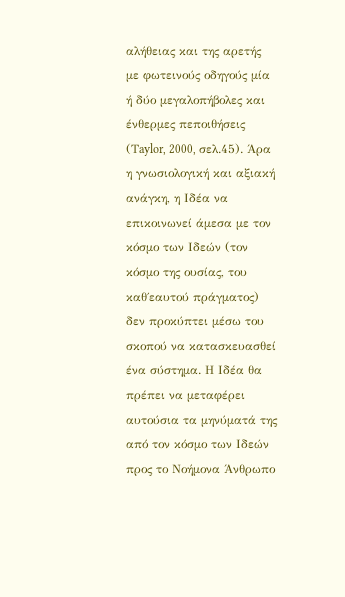αλήθειας και της αρετής με φωτεινούς οδηγούς μία ή δύο μεγαλοπήβολες και ένθερμες πεποιθήσεις (Τaylor, 2000, σελ.45). Άρα η γνωσιολογική και αξιακή ανάγκη, η Ιδέα να επικοινωνεί άμεσα με τον κόσμο των Ιδεών (τον κόσμο της ουσίας, του καθ΄εαυτού πράγματος) δεν προκύπτει μέσω του σκοπού να κατασκευασθεί ένα σύστημα. Η Ιδέα θα πρέπει να μεταφέρει αυτούσια τα μηνύματά της από τον κόσμο των Ιδεών προς το Νοήμονα Άνθρωπο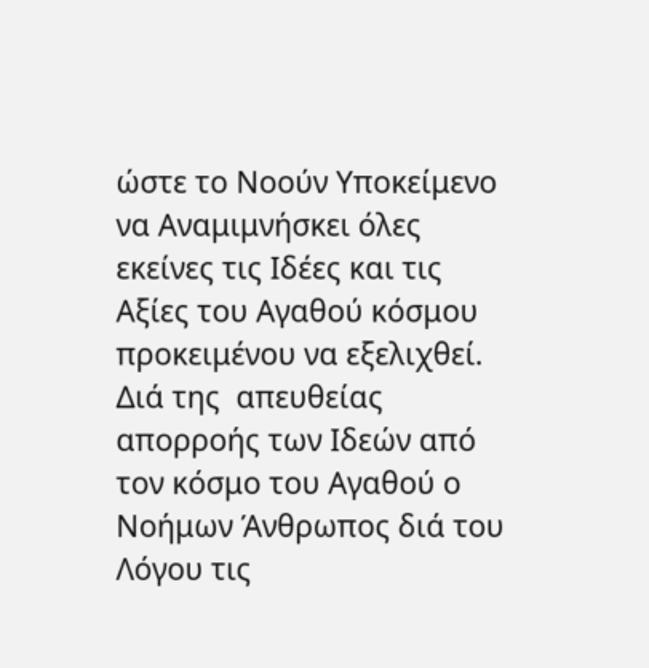ώστε το Νοούν Υποκείμενο να Αναμιμνήσκει όλες εκείνες τις Ιδέες και τις Αξίες του Αγαθού κόσμου προκειμένου να εξελιχθεί. Διά της  απευθείας απορροής των Ιδεών από τον κόσμο του Αγαθού ο Νοήμων Άνθρωπος διά του Λόγου τις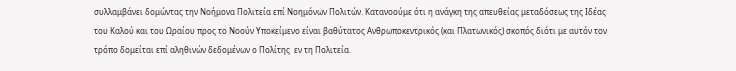συλλαμβάνει δομώντας την Νοήμονα Πολιτεία επί Νοημόνων Πολιτών. Κατανοούμε ότι η ανάγκη της απευθείας μεταδόσεως της Ιδέας του Καλού και του Ωραίου προς το Νοούν Υποκείμενο είναι βαθύτατος Ανθρωποκεντρικός (και Πλατωνικός) σκοπός διότι με αυτόν τον τρόπο δομείται επί αληθινών δεδομένων ο Πολίτης  εν τη Πολιτεία.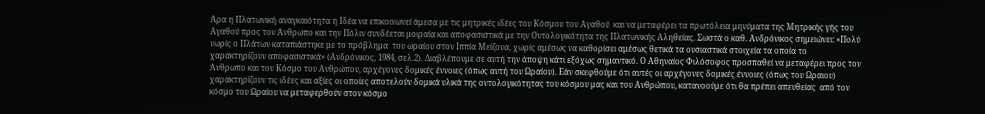Άρα η Πλατωνική αναγκαιότητα η Ιδέα να επικοινωνεί άμεσα με τις μητρικές ιδέες του Κόσμου του Αγαθού  και να μεταφέρει τα πρωτόλεια μηνύματα της Μητρικής γής του Αγαθού προς τον Άνθρωπο και την Πόλιν συνδέεται μοιραία και αποφασιστικά με την Οντολογικότητα της Πλατωνικής Αληθείας. Σωστά ο καθ. Ανδρόνικος σημειώνει: «Πολύ νωρίς ο Πλάτων καταπιάστηκε με το πρόβλημα  του ωραίου στον Ιππία Μείζονα, χωρίς αμέσως να καθορίσει αμέσως θετικά τα ουσιαστικά στοιχεία τα οποία το χαρακτηρίζουν αποφασιστικά» (Ανδρόνικος, 1984, σελ.2). Διαβλέπουμε σε αυτή την άποψη κάτι εξόχως σημαντικό. Ο Αθηναίος Φιλόσοφος προσπαθεί να μεταφέρει προς τον Άνθρωπο και τον Κόσμο του Ανθρώπου, αρχέγονες δομικές έννοιες (όπως αυτή του Ωραίου). Εάν σκεφθούμε ότι αυτές οι αρχέγονες δομικές έννοιες (όπως του Ωραιου) χαρακτηρίζουν τις ιδέες και αξίες οι οποίες αποτελούν δομικά υλικά της οντολογικότητας του κόσμου μας και του Ανθρώπου, κατανοούμε ότι θα πρέπει απευθείας  από τον κόσμο του Ωραίου να μεταφερθούν στον κόσμο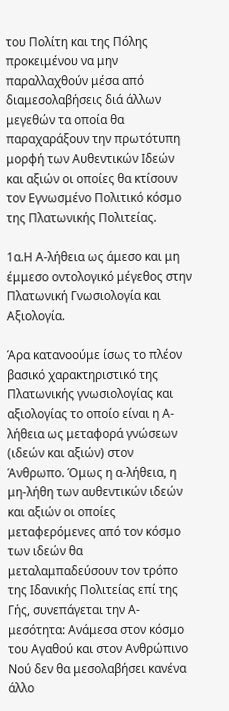του Πολίτη και της Πόλης προκειμένου να μην παραλλαχθούν μέσα από διαμεσολαβήσεις διά άλλων μεγεθών τα οποία θα παραχαράξουν την πρωτότυπη μορφή των Αυθεντικών Ιδεών και αξιών οι οποίες θα κτίσουν τον Εγνωσμένο Πολιτικό κόσμο της Πλατωνικής Πολιτείας.

1α.Η Α-λήθεια ως άμεσο και μη  έμμεσο οντολογικό μέγεθος στην Πλατωνική Γνωσιολογία και Αξιολογία.

Άρα κατανοούμε ίσως το πλέον βασικό χαρακτηριστικό της Πλατωνικής γνωσιολογίας και αξιολογίας το οποίο είναι η Α-λήθεια ως μεταφορά γνώσεων (ιδεών και αξιών) στον Άνθρωπο. Όμως η α-λήθεια, η μη-λήθη των αυθεντικών ιδεών και αξιών οι οποίες μεταφερόμενες από τον κόσμο των ιδεών θα μεταλαμπαδεύσουν τον τρόπο της Ιδανικής Πολιτείας επί της Γής, συνεπάγεται την Α-μεσότητα: Ανάμεσα στον κόσμο του Αγαθού και στον Ανθρώπινο Νού δεν θα μεσολαβήσει κανένα άλλο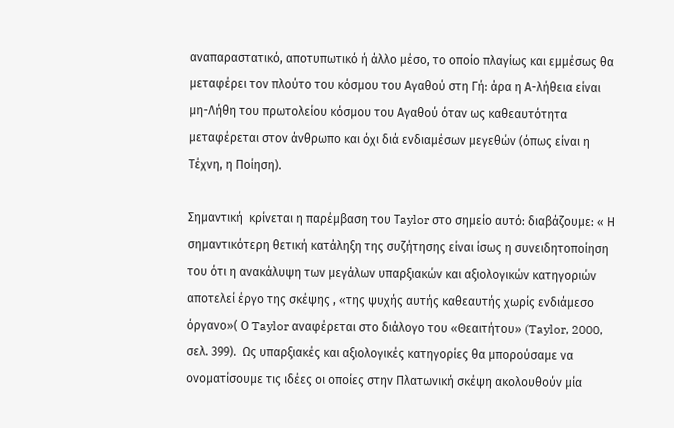αναπαραστατικό, αποτυπωτικό ή άλλο μέσο, το οποίο πλαγίως και εμμέσως θα μεταφέρει τον πλούτο του κόσμου του Αγαθού στη Γή: άρα η Α-λήθεια είναι μη-Λήθη του πρωτολείου κόσμου του Αγαθού όταν ως καθεαυτότητα μεταφέρεται στον άνθρωπο και όχι διά ενδιαμέσων μεγεθών (όπως είναι η Τέχνη, η Ποίηση).

Σημαντική  κρίνεται η παρέμβαση του Τaylor στο σημείο αυτό: διαβάζουμε: « Η σημαντικότερη θετική κατάληξη της συζήτησης είναι ίσως η συνειδητοποίηση του ότι η ανακάλυψη των μεγάλων υπαρξιακών και αξιολογικών κατηγοριών αποτελεί έργο της σκέψης , «της ψυχής αυτής καθεαυτής χωρίς ενδιάμεσο όργανο»( Ο Taylor αναφέρεται στο διάλογο του «Θεαιτήτου» (Taylor, 2000, σελ. 399).  Ως υπαρξιακές και αξιολογικές κατηγορίες θα μπορούσαμε να ονοματίσουμε τις ιδέες οι οποίες στην Πλατωνική σκέψη ακολουθούν μία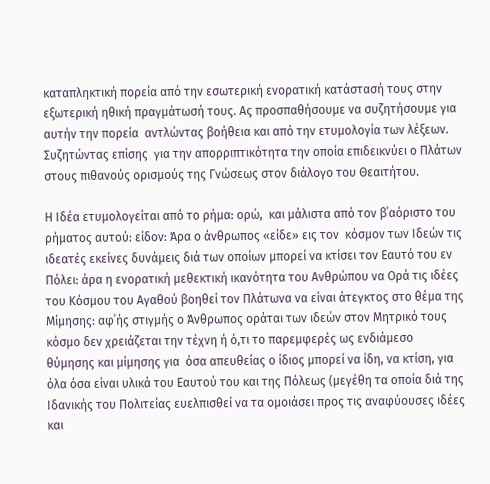καταπληκτική πορεία από την εσωτερική ενορατική κατάστασή τους στην εξωτερική ηθική πραγμάτωσή τους. Ας προσπαθήσουμε να συζητήσουμε για αυτήν την πορεία  αντλώντας βοήθεια και από την ετυμολογία των λέξεων. Συζητώντας επίσης  για την απορριπτικότητα την οποία επιδεικνύει ο Πλάτων στους πιθανούς ορισμούς της Γνώσεως στον διάλογο του Θεαιτήτου.

Η Ιδέα ετυμολογείται από το ρήμα: ορώ,  και μάλιστα από τον β΄αόριστο του ρήματος αυτού: είδον: Άρα ο άνθρωπος «είδε» εις τον  κόσμον των Ιδεών τις ιδεατές εκείνες δυνάμεις διά των οποίων μπορεί να κτίσει τον Εαυτό του εν Πόλει: άρα η ενορατική μεθεκτική ικανότητα του Ανθρώπου να Ορά τις ιδέες του Κόσμου του Αγαθού βοηθεί τον Πλάτωνα να είναι άτεγκτος στο θέμα της Μίμησης: αφ΄ής στιγμής ο Άνθρωπος οράται των ιδεών στον Μητρικό τους κόσμο δεν χρειάζεται την τέχνη ή ό,τι το παρεμφερές ως ενδιάμεσο  θύμησης και μίμησης για  όσα απευθείας ο ίδιος μπορεί να ίδη, να κτίση, για όλα όσα είναι υλικά του Εαυτού του και της Πόλεως (μεγέθη τα οποία διά της Ιδανικής του Πολιτείας ευελπισθεί να τα ομοιάσει προς τις αναφύουσες ιδέες και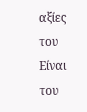αξίες του Είναι του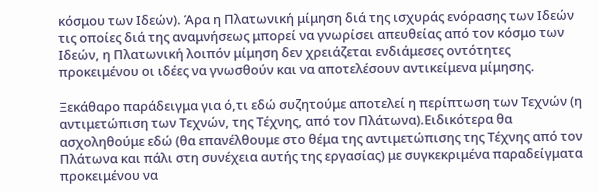κόσμου των Ιδεών). Άρα η Πλατωνική μίμηση διά της ισχυράς ενόρασης των Ιδεών τις οποίες διά της αναμνήσεως μπορεί να γνωρίσει απευθείας από τον κόσμο των Ιδεών, η Πλατωνική λοιπόν μίμηση δεν χρειάζεται ενδιάμεσες οντότητες προκειμένου οι ιδέες να γνωσθούν και να αποτελέσουν αντικείμενα μίμησης.

Ξεκάθαρο παράδειγμα για ό,τι εδώ συζητούμε αποτελεί η περίπτωση των Τεχνών (η αντιμετώπιση των Τεχνών, της Τέχνης, από τον Πλάτωνα).Ειδικότερα θα ασχοληθούμε εδώ (θα επανέλθουμε στο θέμα της αντιμετώπισης της Τέχνης από τον Πλάτωνα και πάλι στη συνέχεια αυτής της εργασίας) με συγκεκριμένα παραδείγματα προκειμένου να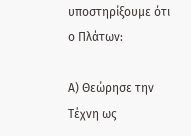υποστηρίξουμε ότι ο Πλάτων:

Α) Θεώρησε την Τέχνη ως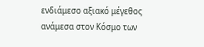ενδιάμεσο αξιακό μέγεθος ανάμεσα στον Κόσμο των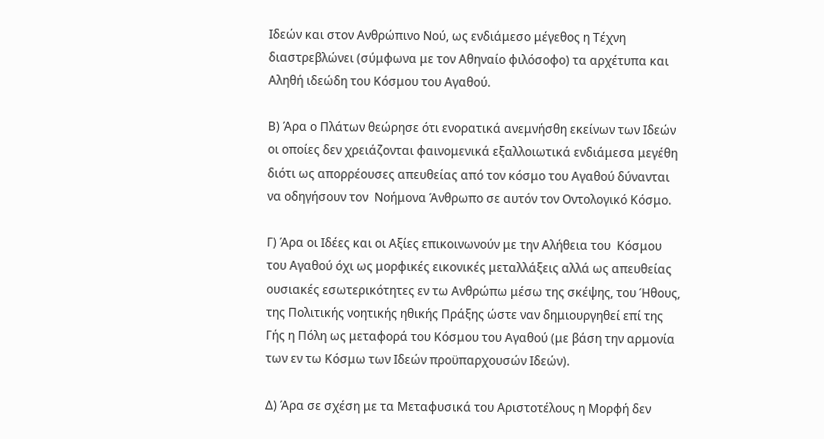Ιδεών και στον Ανθρώπινο Νού, ως ενδιάμεσο μέγεθος η Τέχνη διαστρεβλώνει (σύμφωνα με τον Αθηναίο φιλόσοφο) τα αρχέτυπα και Αληθή ιδεώδη του Κόσμου του Αγαθού.

Β) Άρα ο Πλάτων θεώρησε ότι ενορατικά ανεμνήσθη εκείνων των Ιδεών οι οποίες δεν χρειάζονται φαινομενικά εξαλλοιωτικά ενδιάμεσα μεγέθη διότι ως απορρέουσες απευθείας από τον κόσμο του Αγαθού δύνανται να οδηγήσουν τον  Νοήμονα Άνθρωπο σε αυτόν τον Οντολογικό Κόσμο.

Γ) Άρα οι Ιδέες και οι Αξίες επικοινωνούν με την Αλήθεια του  Κόσμου του Αγαθού όχι ως μορφικές εικονικές μεταλλάξεις αλλά ως απευθείας ουσιακές εσωτερικότητες εν τω Ανθρώπω μέσω της σκέψης, του Ήθους, της Πολιτικής νοητικής ηθικής Πράξης ώστε ναν δημιουργηθεί επί της Γής η Πόλη ως μεταφορά του Κόσμου του Αγαθού (με βάση την αρμονία των εν τω Κόσμω των Ιδεών προϋπαρχουσών Ιδεών).

Δ) Άρα σε σχέση με τα Μεταφυσικά του Αριστοτέλους η Μορφή δεν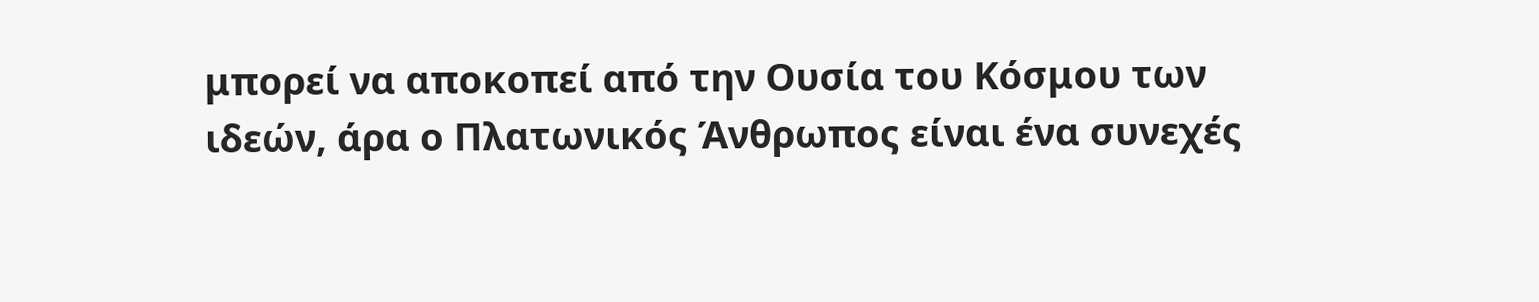μπορεί να αποκοπεί από την Ουσία του Κόσμου των ιδεών, άρα ο Πλατωνικός Άνθρωπος είναι ένα συνεχές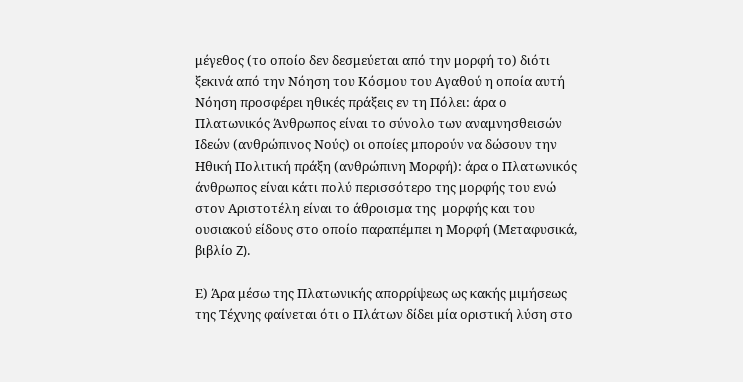μέγεθος (το οποίο δεν δεσμεύεται από την μορφή το) διότι ξεκινά από την Νόηση του Κόσμου του Αγαθού η οποία αυτή Νόηση προσφέρει ηθικές πράξεις εν τη Πόλει: άρα ο Πλατωνικός Άνθρωπος είναι το σύνολο των αναμνησθεισών  Ιδεών (ανθρώπινος Νούς) οι οποίες μπορούν να δώσουν την Ηθική Πολιτική πράξη (ανθρώπινη Μορφή): άρα ο Πλατωνικός άνθρωπος είναι κάτι πολύ περισσότερο της μορφής του ενώ στον Αριστοτέλη είναι το άθροισμα της  μορφής και του ουσιακού είδους στο οποίο παραπέμπει η Μορφή (Μεταφυσικά, βιβλίο Z).

Ε) Άρα μέσω της Πλατωνικής απορρίψεως ως κακής μιμήσεως της Τέχνης φαίνεται ότι ο Πλάτων δίδει μία οριστική λύση στο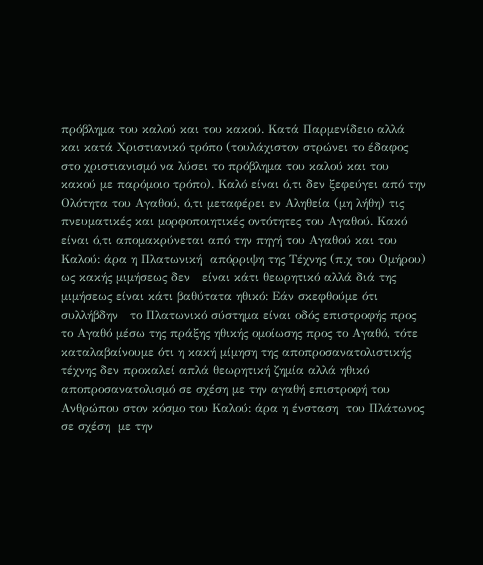πρόβλημα του καλού και του κακού. Κατά Παρμενίδειο αλλά και κατά Χριστιανικό τρόπο (τουλάχιστον στρώνει το έδαφος στο χριστιανισμό να λύσει το πρόβλημα του καλού και του κακού με παρόμοιο τρόπο). Καλό είναι ό,τι δεν ξεφεύγει από την Ολότητα του Αγαθού, ό,τι μεταφέρει εν Αληθεία (μη λήθη) τις πνευματικές και μορφοποιητικές οντότητες του Αγαθού. Κακό είναι ό,τι απομακρύνεται από την πηγή του Αγαθού και του Καλού: άρα η Πλατωνική  απόρριψη της Τέχνης (π.χ του Ομήρου) ως κακής μιμήσεως δεν   είναι κάτι θεωρητικό αλλά διά της  μιμήσεως είναι κάτι βαθύτατα ηθικό: Εάν σκεφθούμε ότι συλλήβδην   το Πλατωνικό σύστημα είναι οδός επιστροφής προς το Αγαθό μέσω της πράξης ηθικής ομοίωσης προς το Αγαθό, τότε καταλαβαίνουμε ότι η κακή μίμηση της αποπροσανατολιστικής τέχνης δεν προκαλεί απλά θεωρητική ζημία αλλά ηθικό αποπροσανατολισμό σε σχέση με την αγαθή επιστροφή του Ανθρώπου στον κόσμο του Καλού: άρα η ένσταση  του Πλάτωνος σε σχέση  με την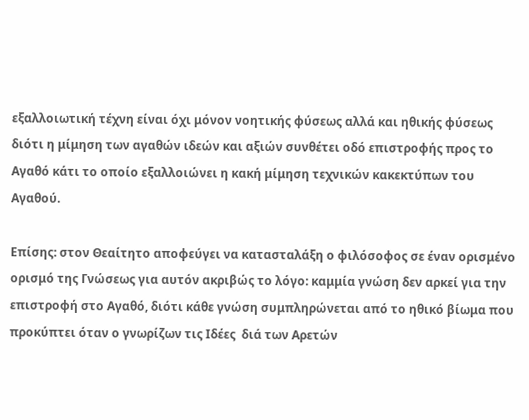εξαλλοιωτική τέχνη είναι όχι μόνον νοητικής φύσεως αλλά και ηθικής φύσεως διότι η μίμηση των αγαθών ιδεών και αξιών συνθέτει οδό επιστροφής προς το Αγαθό κάτι το οποίο εξαλλοιώνει η κακή μίμηση τεχνικών κακεκτύπων του Αγαθού.

Επίσης: στον Θεαίτητο αποφεύγει να κατασταλάξη ο φιλόσοφος σε έναν ορισμένο ορισμό της Γνώσεως για αυτόν ακριβώς το λόγο: καμμία γνώση δεν αρκεί για την επιστροφή στο Αγαθό, διότι κάθε γνώση συμπληρώνεται από το ηθικό βίωμα που προκύπτει όταν ο γνωρίζων τις Ιδέες  διά των Αρετών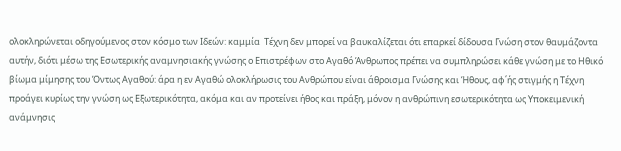ολοκληρώνεται οδηγούμενος στον κόσμο των Ιδεών: καμμία  Τέχνη δεν μπορεί να βαυκαλίζεται ότι επαρκεί δίδουσα Γνώση στον θαυμάζοντα αυτήν, διότι μέσω της Εσωτερικής αναμνησιακής γνώσης ο Επιστρέφων στο Αγαθό Άνθρωπος πρέπει να συμπληρώσει κάθε γνώση με το Ηθικό βίωμα μίμησης του Όντως Αγαθού: άρα η εν Αγαθώ ολοκλήρωσις του Ανθρώπου είναι άθροισμα Γνώσης και Ήθους, αφ΄ής στιγμής η Τέχνη προάγει κυρίως την γνώση ως Εξωτερικότητα, ακόμα και αν προτείνει ήθος και πράξη, μόνον η ανθρώπινη εσωτερικότητα ως Υποκειμενική ανάμνησις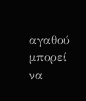αγαθού μπορεί να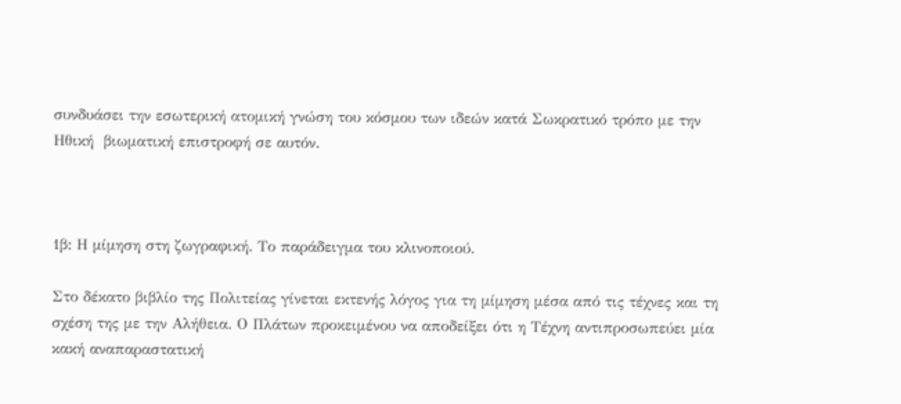συνδυάσει την εσωτερική ατομική γνώση του κόσμου των ιδεών κατά Σωκρατικό τρόπο με την Ηθική  βιωματική επιστροφή σε αυτόν.



1β: Η μίμηση στη ζωγραφική. Το παράδειγμα του κλινοποιού.

Στο δέκατο βιβλίο της Πολιτείας γίνεται εκτενής λόγος για τη μίμηση μέσα από τις τέχνες και τη σχέση της με την Αλήθεια. Ο Πλάτων προκειμένου να αποδείξει ότι η Τέχνη αντιπροσωπεύει μία κακή αναπαραστατική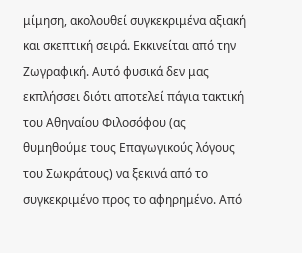μίμηση, ακολουθεί συγκεκριμένα αξιακή και σκεπτική σειρά. Εκκινείται από την Ζωγραφική. Αυτό φυσικά δεν μας εκπλήσσει διότι αποτελεί πάγια τακτική  του Αθηναίου Φιλοσόφου (ας θυμηθούμε τους Επαγωγικούς λόγους του Σωκράτους) να ξεκινά από το συγκεκριμένο προς το αφηρημένο. Από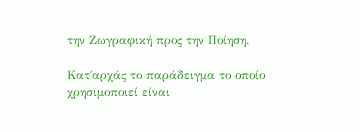την Ζωγραφική προς την Ποίηση.

Κατ΄αρχάς το παράδειγμα το οποίο χρησιμοποιεί είναι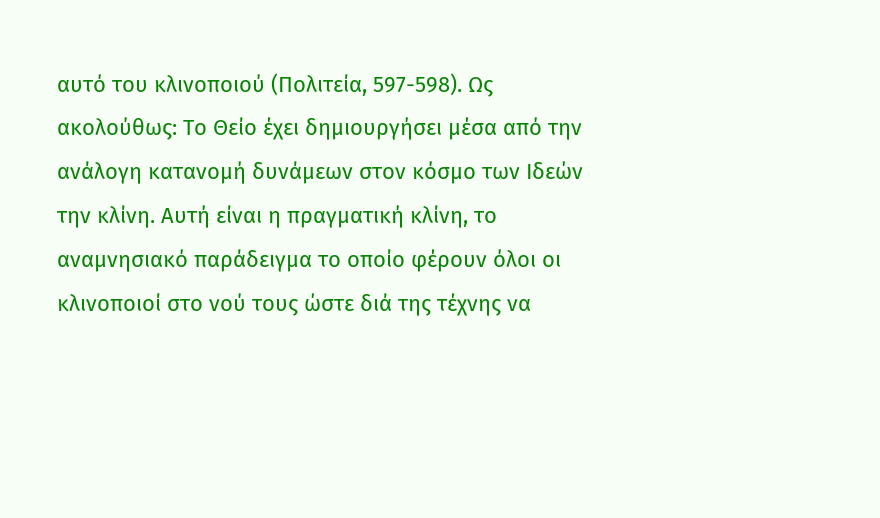αυτό του κλινοποιού (Πολιτεία, 597-598). Ως ακολούθως: Το Θείο έχει δημιουργήσει μέσα από την ανάλογη κατανομή δυνάμεων στον κόσμο των Ιδεών την κλίνη. Αυτή είναι η πραγματική κλίνη, το αναμνησιακό παράδειγμα το οποίο φέρουν όλοι οι κλινοποιοί στο νού τους ώστε διά της τέχνης να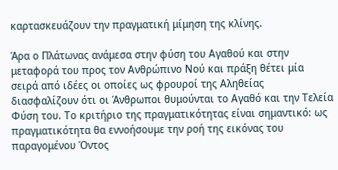καρτασκευάζουν την πραγματική μίμηση της κλίνης.

Άρα ο Πλάτωνας ανάμεσα στην φύση του Αγαθού και στην μεταφορά του προς τον Ανθρώπινο Νού και πράξη θέτει μία σειρά από ιδέες οι οποίες ως φρουροί της Αληθείας διασφαλίζουν ότι οι Άνθρωποι θυμούνται το Αγαθό και την Τελεία Φύση του. Το κριτήριο της πραγματικότητας είναι σημαντικό: ως πραγματικότητα θα εννοήσουμε την ροή της εικόνας του παραγομένου Όντος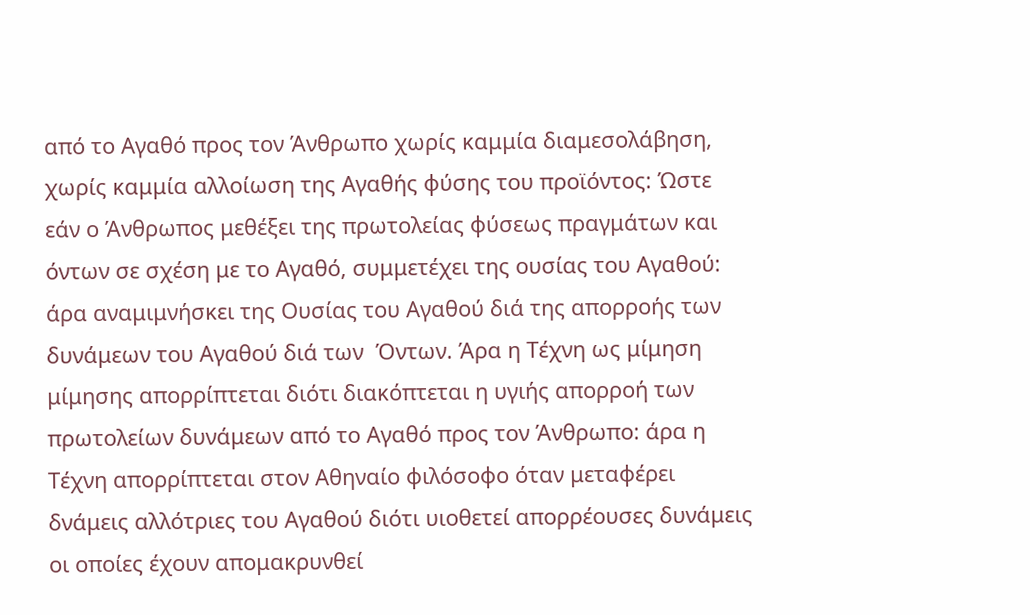από το Αγαθό προς τον Άνθρωπο χωρίς καμμία διαμεσολάβηση, χωρίς καμμία αλλοίωση της Αγαθής φύσης του προϊόντος: Ώστε εάν ο Άνθρωπος μεθέξει της πρωτολείας φύσεως πραγμάτων και όντων σε σχέση με το Αγαθό, συμμετέχει της ουσίας του Αγαθού: άρα αναμιμνήσκει της Ουσίας του Αγαθού διά της απορροής των δυνάμεων του Αγαθού διά των  Όντων. Άρα η Τέχνη ως μίμηση μίμησης απορρίπτεται διότι διακόπτεται η υγιής απορροή των πρωτολείων δυνάμεων από το Αγαθό προς τον Άνθρωπο: άρα η  Τέχνη απορρίπτεται στον Αθηναίο φιλόσοφο όταν μεταφέρει δνάμεις αλλότριες του Αγαθού διότι υιοθετεί απορρέουσες δυνάμεις οι οποίες έχουν απομακρυνθεί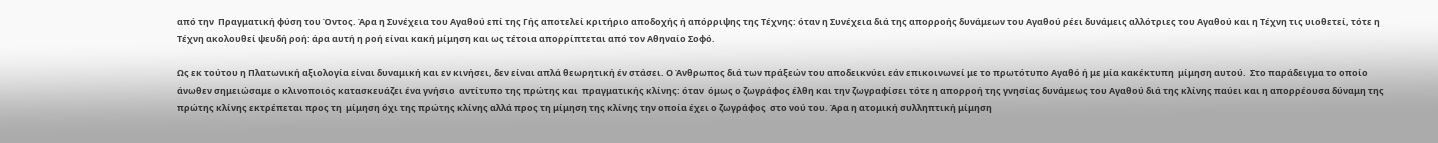από την  Πραγματική φύση του Όντος. Άρα η Συνέχεια του Αγαθού επί της Γής αποτελεί κριτήριο αποδοχής ή απόρριψης της Τέχνης: όταν η Συνέχεια διά της απορροής δυνάμεων του Αγαθού ρέει δυνάμεις αλλότριες του Αγαθού και η Τέχνη τις υιοθετεί, τότε η Τέχνη ακολουθεί ψευδή ροή: άρα αυτή η ροή είναι κακή μίμηση και ως τέτοια απορρίπτεται από τον Αθηναίο Σοφό.

Ως εκ τούτου η Πλατωνική αξιολογία είναι δυναμική και εν κινήσει, δεν είναι απλά θεωρητική έν στάσει. Ο Άνθρωπος διά των πράξεών του αποδεικνύει εάν επικοινωνεί με το πρωτότυπο Αγαθό ή με μία κακέκτυπη  μίμηση αυτού.  Στο παράδειγμα το οποίο άνωθεν σημειώσαμε ο κλινοποιός κατασκευάζει ένα γνήσιο  αντίτυπο της πρώτης και  πραγματικής κλίνης: όταν  όμως ο ζωγράφος έλθη και την ζωγραφίσει τότε η απορροή της γνησίας δυνάμεως του Αγαθού διά της κλίνης παύει και η απορρέουσα δύναμη της πρώτης κλίνης εκτρέπεται προς τη  μίμηση όχι της πρώτης κλίνης αλλά προς τη μίμηση της κλίνης την οποία έχει ο ζωγράφος  στο νού του. Άρα η ατομική συλληπτική μίμηση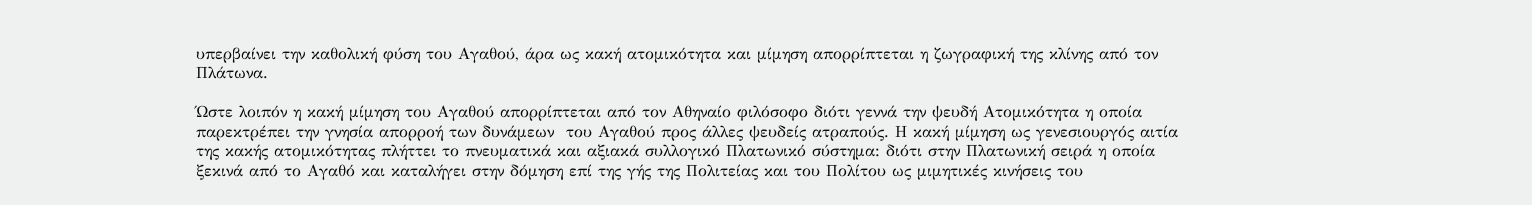υπερβαίνει την καθολική φύση του Αγαθού, άρα ως κακή ατομικότητα και μίμηση απορρίπτεται η ζωγραφική της κλίνης από τον Πλάτωνα.

Ώστε λοιπόν η κακή μίμηση του Αγαθού απορρίπτεται από τον Αθηναίο φιλόσοφο διότι γεννά την ψευδή Ατομικότητα η οποία παρεκτρέπει την γνησία απορροή των δυνάμεων  του Αγαθού προς άλλες ψευδείς ατραπούς. Η κακή μίμηση ως γενεσιουργός αιτία της κακής ατομικότητας πλήττει το πνευματικά και αξιακά συλλογικό Πλατωνικό σύστημα: διότι στην Πλατωνική σειρά η οποία ξεκινά από το Αγαθό και καταλήγει στην δόμηση επί της γής της Πολιτείας και του Πολίτου ως μιμητικές κινήσεις του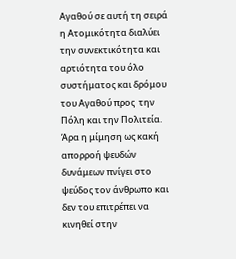Αγαθού σε αυτή τη σειρά η Ατομικότητα διαλύει την συνεκτικότητα και αρτιότητα του όλο συστήματος και δρόμου του Αγαθού προς  την Πόλη και την Πολιτεία. Άρα η μίμηση ως κακή απορροή ψευδών δυνάμεων πνίγει στο ψεύδος τον άνθρωπο και δεν του επιτρέπει να κινηθεί στην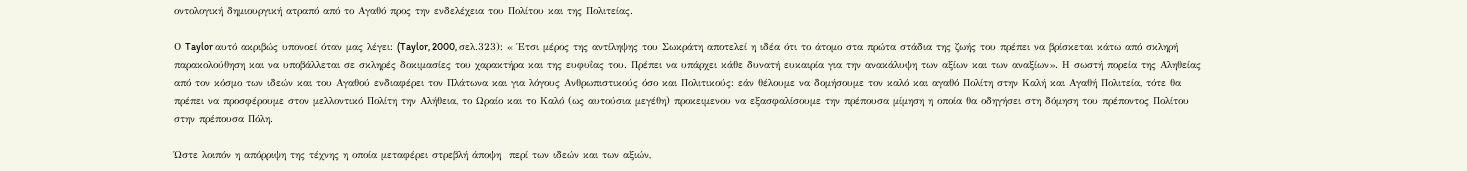οντολογική δημιουργική ατραπό από το Αγαθό προς την ενδελέχεια του Πολίτου και της Πολιτείας.

Ο Taylor αυτό ακριβώς υπονοεί όταν μας λέγει: (Taylor, 2000, σελ.323): « Έτσι μέρος της αντίληψης του Σωκράτη αποτελεί η ιδέα ότι το άτομο στα πρώτα στάδια της ζωής του πρέπει να βρίσκεται κάτω από σκληρή παρακολούθηση και να υποβάλλεται σε σκληρές δοκιμασίες του χαρακτήρα και της ευφυΐας του. Πρέπει να υπάρχει κάθε δυνατή ευκαιρία για την ανακάλυψη των αξίων και των αναξίων». Η σωστή πορεία της Αληθείας από τον κόσμο των ιδεών και του Αγαθού ενδιαφέρει τον Πλάτωνα και για λόγους Ανθρωπιστικούς όσο και Πολιτικούς: εάν θέλουμε να δομήσουμε τον καλό και αγαθό Πολίτη στην Καλή και Αγαθή Πολιτεία, τότε θα πρέπει να προσφέρουμε στον μελλοντικό Πολίτη την Αλήθεια, το Ωραίο και το Καλό (ως αυτούσια μεγέθη) προκειμενου να εξασφαλίσουμε την πρέπουσα μίμηση η οποία θα οδηγήσει στη δόμηση του πρέποντος Πολίτου στην πρέπουσα Πόλη.

Ώστε λοιπόν η απόρριψη της τέχνης η οποία μεταφέρει στρεβλή άποψη  περί των ιδεών και των αξιών,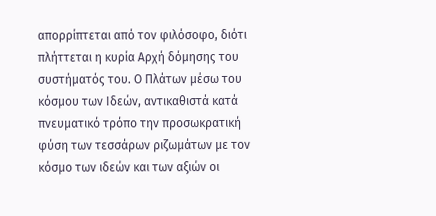απορρίπτεται από τον φιλόσοφο, διότι πλήττεται η κυρία Αρχή δόμησης του συστήματός του. Ο Πλάτων μέσω του κόσμου των Ιδεών, αντικαθιστά κατά πνευματικό τρόπο την προσωκρατική φύση των τεσσάρων ριζωμάτων με τον κόσμο των ιδεών και των αξιών οι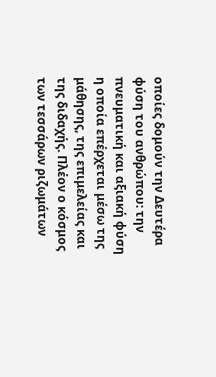οποίες δομούν την Δευτέρα φύση του ανθρώπου: την πνευματική και αξιακή φύση η οποία επέρχεται μέσω της μάθησης, της επιμελείας και της διδαχής. Πλέον ο κόσμος των τεσσάρων ριζωμάτων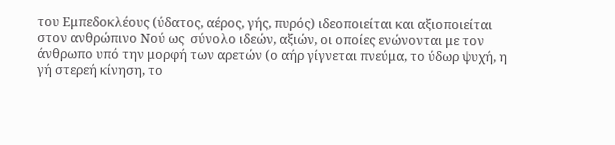του Εμπεδοκλέους (ύδατος, αέρος, γής, πυρός) ιδεοποιείται και αξιοποιείται στον ανθρώπινο Νού ως  σύνολο ιδεών, αξιών, οι οποίες ενώνονται με τον άνθρωπο υπό την μορφή των αρετών (ο αήρ γίγνεται πνεύμα, το ύδωρ ψυχή, η γή στερεή κίνηση, το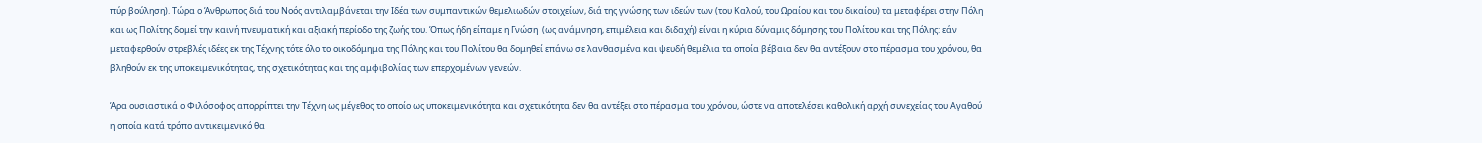πύρ βούληση). Τώρα ο Άνθρωπος διά του Νοός αντιλαμβάνεται την Ιδέα των συμπαντικών θεμελιωδών στοιχείων, διά της γνώσης των ιδεών των (του Καλού, του Ωραίου και του δικαίου) τα μεταφέρει στην Πόλη και ως Πολίτης δομεί την καινή πνευματική και αξιακή περίοδο της ζωής του. Όπως ήδη είπαμε η Γνώση  (ως ανάμνηση, επιμέλεια και διδαχή) είναι η κύρια δύναμις δόμησης του Πολίτου και της Πόλης: εάν μεταφερθούν στρεβλές ιδέες εκ της Τέχνης τότε όλο το οικοδόμημα της Πόλης και του Πολίτου θα δομηθεί επάνω σε λανθασμένα και ψευδή θεμέλια τα οποία βέβαια δεν θα αντέξουν στο πέρασμα του χρόνου, θα βληθούν εκ της υποκειμενικότητας, της σχετικότητας και της αμφιβολίας των επερχομένων γενεών.

Άρα ουσιαστικά ο Φιλόσοφος απορρίπτει την Τέχνη ως μέγεθος το οποίο ως υποκειμενικότητα και σχετικότητα δεν θα αντέξει στο πέρασμα του χρόνου, ώστε να αποτελέσει καθολική αρχή συνεχείας του Αγαθού η οποία κατά τρόπο αντικειμενικό θα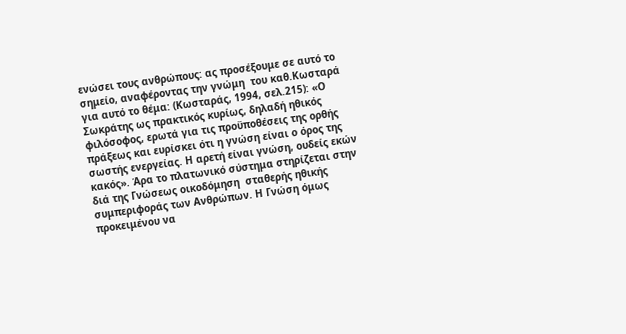ενώσει τους ανθρώπους: ας προσέξουμε σε αυτό το σημείο, αναφέροντας την γνώμη  του καθ.Κωσταρά για αυτό το θέμα: (Κωσταράς, 1994, σελ.215): «Ο Σωκράτης ως πρακτικός κυρίως, δηλαδή ηθικός φιλόσοφος, ερωτά για τις προϋποθέσεις της ορθής πράξεως και ευρίσκει ότι η γνώση είναι ο όρος της σωστής ενεργείας. Η αρετή είναι γνώση, ουδείς εκών κακός». Άρα το πλατωνικό σύστημα στηρίζεται στην διά της Γνώσεως οικοδόμηση  σταθερής ηθικής συμπεριφοράς των Ανθρώπων. Η Γνώση όμως προκειμένου να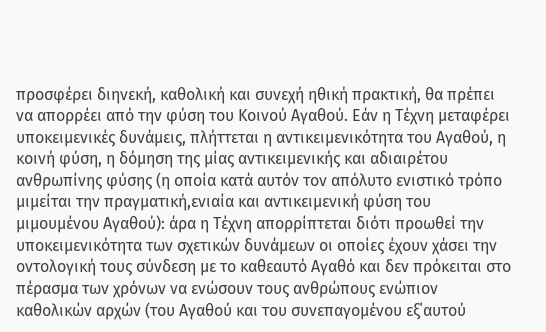προσφέρει διηνεκή, καθολική και συνεχή ηθική πρακτική, θα πρέπει να απορρέει από την φύση του Κοινού Αγαθού. Εάν η Τέχνη μεταφέρει υποκειμενικές δυνάμεις, πλήττεται η αντικειμενικότητα του Αγαθού, η κοινή φύση, η δόμηση της μίας αντικειμενικής και αδιαιρέτου ανθρωπίνης φύσης (η οποία κατά αυτόν τον απόλυτο ενιστικό τρόπο μιμείται την πραγματική,ενιαία και αντικειμενική φύση του μιμουμένου Αγαθού): άρα η Τέχνη απορρίπτεται διότι προωθεί την υποκειμενικότητα των σχετικών δυνάμεων οι οποίες έχουν χάσει την οντολογική τους σύνδεση με το καθεαυτό Αγαθό και δεν πρόκειται στο πέρασμα των χρόνων να ενώσουν τους ανθρώπους ενώπιον καθολικών αρχών (του Αγαθού και του συνεπαγομένου εξ΄αυτού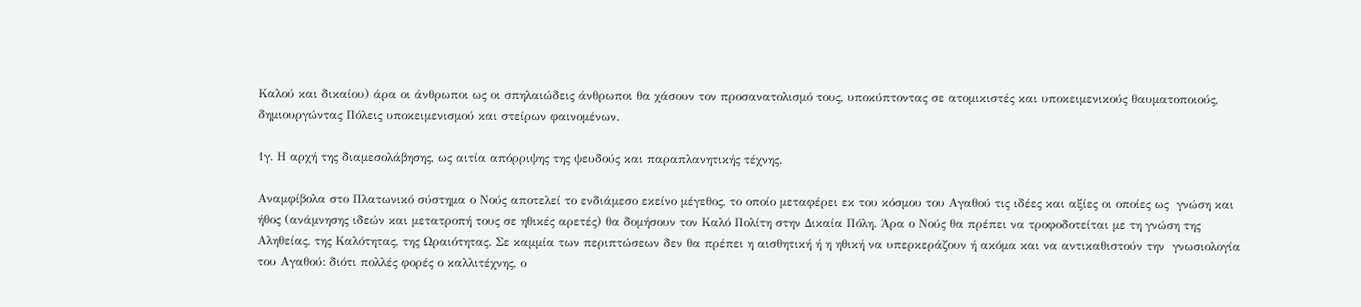Καλού και δικαίου) άρα οι άνθρωποι ως οι σπηλαιώδεις άνθρωποι θα χάσουν τον προσανατολισμό τους, υποκύπτοντας σε ατομικιστές και υποκειμενικούς θαυματοποιούς, δημιουργώντας Πόλεις υποκειμενισμού και στείρων φαινομένων.

1γ. Η αρχή της διαμεσολάβησης, ως αιτία απόρριψης της ψευδούς και παραπλανητικής τέχνης.

Αναμφίβολα στο Πλατωνικό σύστημα ο Νούς αποτελεί το ενδιάμεσο εκείνο μέγεθος, το οποίο μεταφέρει εκ του κόσμου του Αγαθού τις ιδέες και αξίες οι οποίες ως  γνώση και ήθος (ανάμνησης ιδεών και μετατροπή τους σε ηθικές αρετές) θα δομήσουν τον Καλό Πολίτη στην Δικαία Πόλη. Άρα ο Νούς θα πρέπει να τροφοδοτείται με τη γνώση της Αληθείας, της Καλότητας, της Ωραιότητας. Σε καμμία των περιπτώσεων δεν θα πρέπει η αισθητική ή η ηθική να υπερκεράζουν ή ακόμα και να αντικαθιστούν την  γνωσιολογία   του Αγαθού: διότι πολλές φορές ο καλλιτέχνης, ο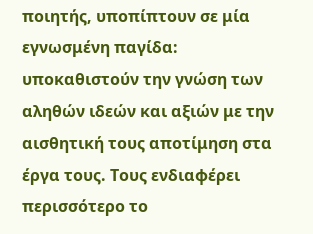ποιητής, υποπίπτουν σε μία εγνωσμένη παγίδα: υποκαθιστούν την γνώση των αληθών ιδεών και αξιών με την αισθητική τους αποτίμηση στα έργα τους. Τους ενδιαφέρει περισσότερο το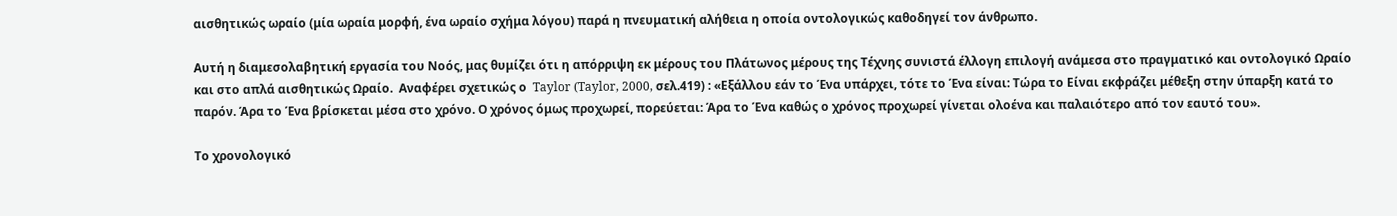αισθητικώς ωραίο (μία ωραία μορφή, ένα ωραίο σχήμα λόγου) παρά η πνευματική αλήθεια η οποία οντολογικώς καθοδηγεί τον άνθρωπο.

Αυτή η διαμεσολαβητική εργασία του Νοός, μας θυμίζει ότι η απόρριψη εκ μέρους του Πλάτωνος μέρους της Τέχνης συνιστά έλλογη επιλογή ανάμεσα στο πραγματικό και οντολογικό Ωραίο και στο απλά αισθητικώς Ωραίο.  Αναφέρει σχετικώς ο  Taylor (Taylor, 2000, σελ.419) : «Εξάλλου εάν το Ένα υπάρχει, τότε το Ένα είναι: Τώρα το Είναι εκφράζει μέθεξη στην ύπαρξη κατά το παρόν. Άρα το Ένα βρίσκεται μέσα στο χρόνο. Ο χρόνος όμως προχωρεί, πορεύεται: Άρα το Ένα καθώς ο χρόνος προχωρεί γίνεται ολοένα και παλαιότερο από τον εαυτό του».

Το χρονολογικό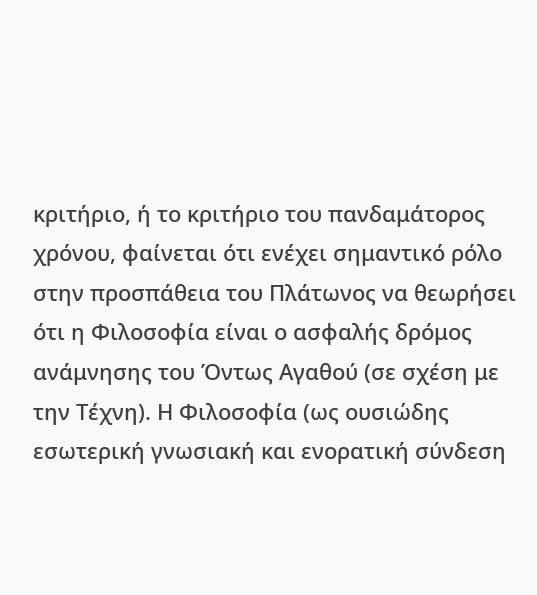κριτήριο, ή το κριτήριο του πανδαμάτορος χρόνου, φαίνεται ότι ενέχει σημαντικό ρόλο στην προσπάθεια του Πλάτωνος να θεωρήσει ότι η Φιλοσοφία είναι ο ασφαλής δρόμος ανάμνησης του Όντως Αγαθού (σε σχέση με την Τέχνη). Η Φιλοσοφία (ως ουσιώδης εσωτερική γνωσιακή και ενορατική σύνδεση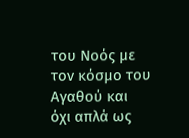του Νοός με τον κόσμο του Αγαθού και όχι απλά ως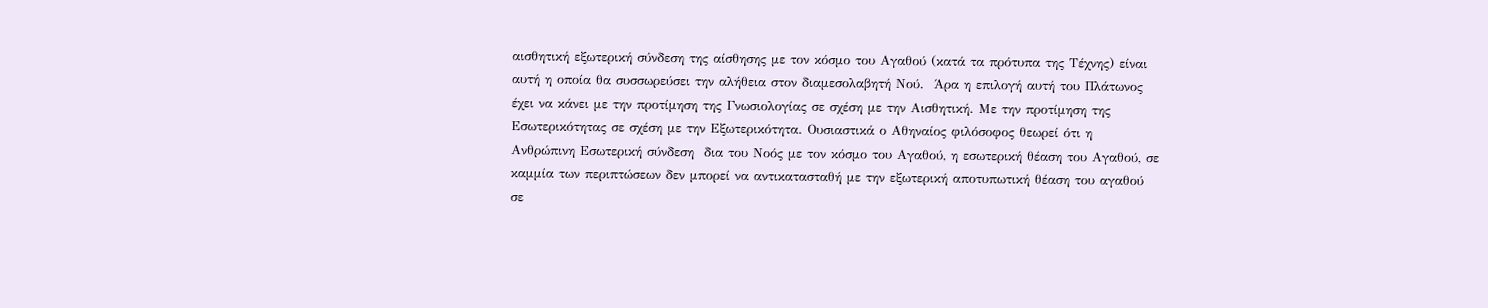αισθητική εξωτερική σύνδεση της αίσθησης με τον κόσμο του Αγαθού (κατά τα πρότυπα της Τέχνης) είναι αυτή η οποία θα συσσωρεύσει την αλήθεια στον διαμεσολαβητή Νού.  Άρα η επιλογή αυτή του Πλάτωνος έχει να κάνει με την προτίμηση της Γνωσιολογίας σε σχέση με την Αισθητική. Με την προτίμηση της  Εσωτερικότητας σε σχέση με την Εξωτερικότητα. Ουσιαστικά ο Αθηναίος φιλόσοφος θεωρεί ότι η Ανθρώπινη Εσωτερική σύνδεση  δια του Νοός με τον κόσμο του Αγαθού, η εσωτερική θέαση του Αγαθού, σε καμμία των περιπτώσεων δεν μπορεί να αντικατασταθή με την εξωτερική αποτυπωτική θέαση του αγαθού σε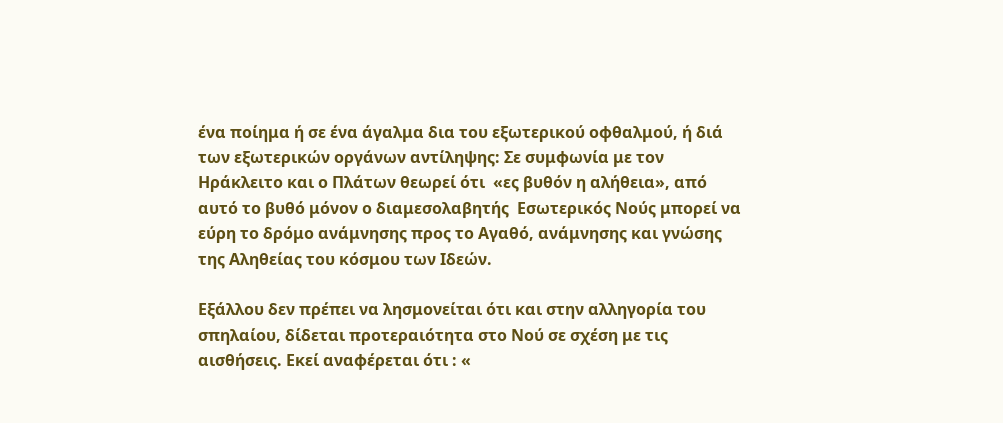ένα ποίημα ή σε ένα άγαλμα δια του εξωτερικού οφθαλμού, ή διά των εξωτερικών οργάνων αντίληψης: Σε συμφωνία με τον Ηράκλειτο και ο Πλάτων θεωρεί ότι  «ες βυθόν η αλήθεια», από αυτό το βυθό μόνον ο διαμεσολαβητής  Εσωτερικός Νούς μπορεί να εύρη το δρόμο ανάμνησης προς το Αγαθό, ανάμνησης και γνώσης της Αληθείας του κόσμου των Ιδεών.

Εξάλλου δεν πρέπει να λησμονείται ότι και στην αλληγορία του σπηλαίου, δίδεται προτεραιότητα στο Νού σε σχέση με τις αισθήσεις. Εκεί αναφέρεται ότι : «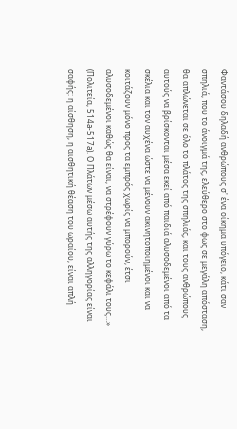Φαντάσου δηλαδή ανθρώπους σ' ένα οίκημα υπόγειο, κάτι σαν σπηλιά, που το άνοιγμά της, ελεύθερο στο φως σε μεγάλη απόσταση, θα απλώνεται σε όλο το πλάτος της σπηλιάς, και τους ανθρώπους αυτούς να βρίσκονται μέσα εκεί από παιδιά αλυσοδεμένοι από τα σκέλια και τον αυχένα ώστε να μένουν ακινητοποιημένοι και να κοιτάζουν μόνο προς τα εμπρός χωρίς να μπορούν, έτσι αλυσοδεμένοι καθώς θα είναι, να στρέφουν γύρω το κεφάλι τους…» (Πολιτεία, 514a-517a). Ο Πλάτων μέσω αυτής της αλληγορίας είναι  σαφής: η αίσθηση, η αισθητική θέαση του ωραίου, είναι απλή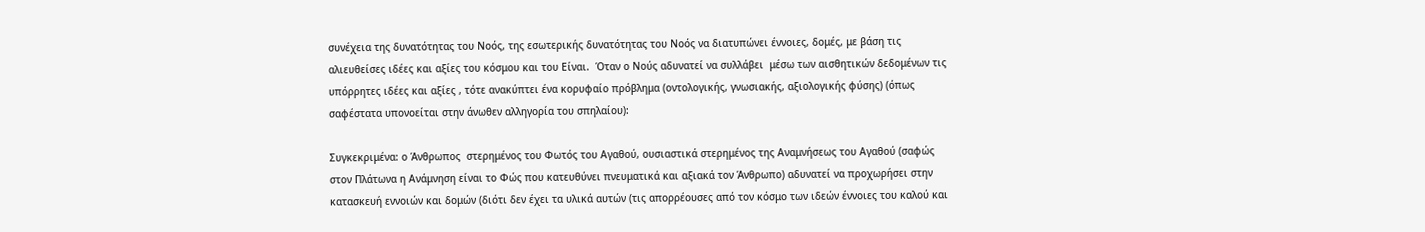συνέχεια της δυνατότητας του Νοός, της εσωτερικής δυνατότητας του Νοός να διατυπώνει έννοιες, δομές, με βάση τις αλιευθείσες ιδέες και αξίες του κόσμου και του Είναι.  Όταν ο Νούς αδυνατεί να συλλάβει  μέσω των αισθητικών δεδομένων τις υπόρρητες ιδέες και αξίες , τότε ανακύπτει ένα κορυφαίο πρόβλημα (οντολογικής, γνωσιακής, αξιολογικής φύσης) (όπως σαφέστατα υπονοείται στην άνωθεν αλληγορία του σπηλαίου):

Συγκεκριμένα: ο Άνθρωπος  στερημένος του Φωτός του Αγαθού, ουσιαστικά στερημένος της Αναμνήσεως του Αγαθού (σαφώς στον Πλάτωνα η Ανάμνηση είναι το Φώς που κατευθύνει πνευματικά και αξιακά τον Άνθρωπο) αδυνατεί να προχωρήσει στην κατασκευή εννοιών και δομών (διότι δεν έχει τα υλικά αυτών (τις απορρέουσες από τον κόσμο των ιδεών έννοιες του καλού και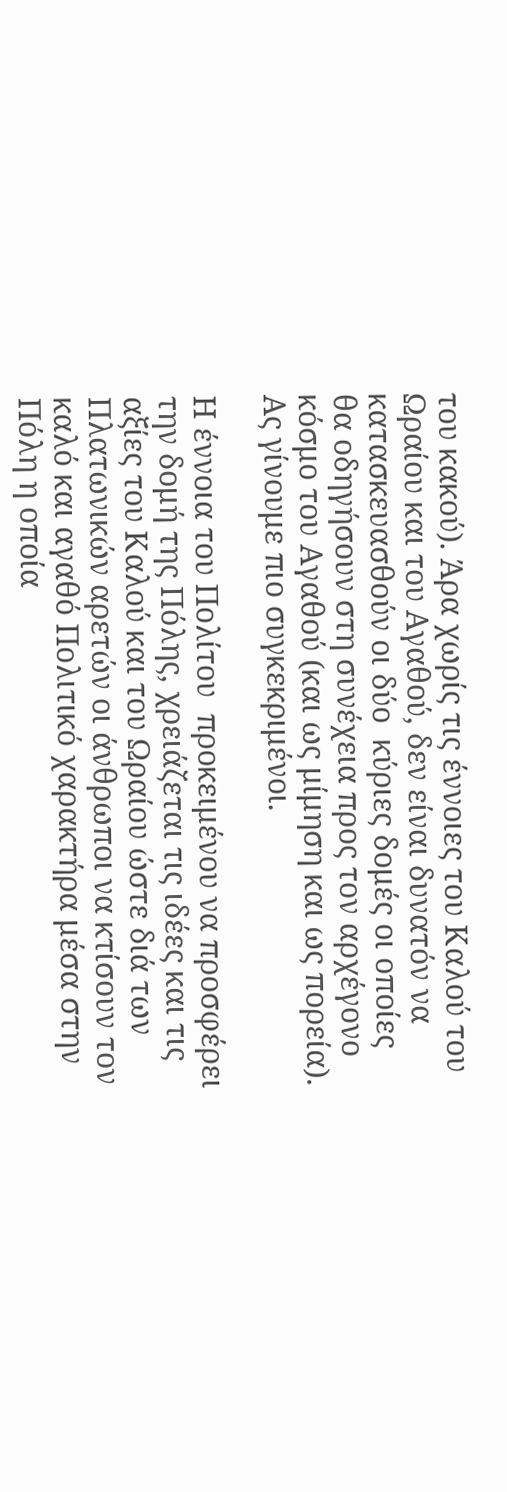του κακού). Άρα χωρίς τις έννοιες του Καλού του Ωραίου και του Αγαθού, δεν είναι δυνατόν να κατασκευασθούν οι δύο  κύριες δομές οι οποίες θα οδηγήσουν στη συνέχεια προς τον αρχέγονο κόσμο του Αγαθού (και ως μίμηση και ως πορεία). Ας γίνουμε πιο συγκεκριμένοι.

Η έννοια του Πολίτου  προκειμένου να προσφέρει την δομή της Πόλης, χρειάζεται τις ιδέες και τις αξίες του Καλού και του Ωραίου ώστε διά των Πλατωνικών αρετών οι άνθρωποι να κτίσουν τον καλό και αγαθό Πολιτικό χαρακτήρα μέσα στην Πόλη η οποία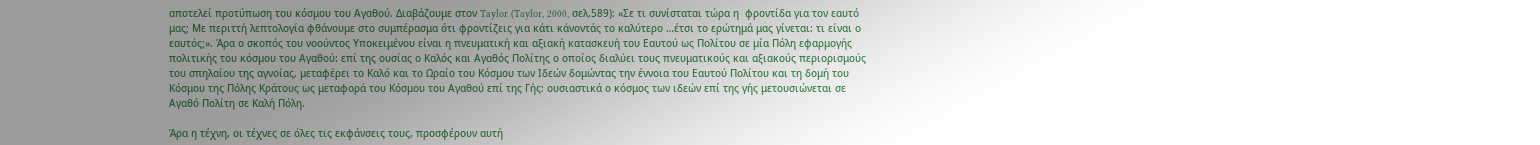αποτελεί προτύπωση του κόσμου του Αγαθού. Διαβάζουμε στον Taylor (Taylor, 2000, σελ.589): «Σε τι συνίσταται τώρα η  φροντίδα για τον εαυτό μας; Με περιττή λεπτολογία φθάνουμε στο συμπέρασμα ότι φροντίζεις για κάτι κάνοντάς το καλύτερο …έτσι το ερώτημά μας γίνεται: τι είναι ο εαυτός;». Άρα ο σκοπός του νοούντος Υποκειμένου είναι η πνευματική και αξιακή κατασκευή του Εαυτού ως Πολίτου σε μία Πόλη εφαρμογής πολιτικής του κόσμου του Αγαθού: επί της ουσίας ο Καλός και Αγαθός Πολίτης ο οποίος διαλύει τους πνευματικούς και αξιακούς περιορισμούς του σπηλαίου της αγνοίας, μεταφέρει το Καλό και το Ωραίο του Κόσμου των Ιδεών δομώντας την έννοια του Εαυτού Πολίτου και τη δομή του Κόσμου της Πόλης Κράτους ως μεταφορά του Κόσμου του Αγαθού επί της Γής: ουσιαστικά ο κόσμος των ιδεών επί της γής μετουσιώνεται σε Αγαθό Πολίτη σε Καλή Πόλη.

Άρα η τέχνη, οι τέχνες σε όλες τις εκφάνσεις τους, προσφέρουν αυτή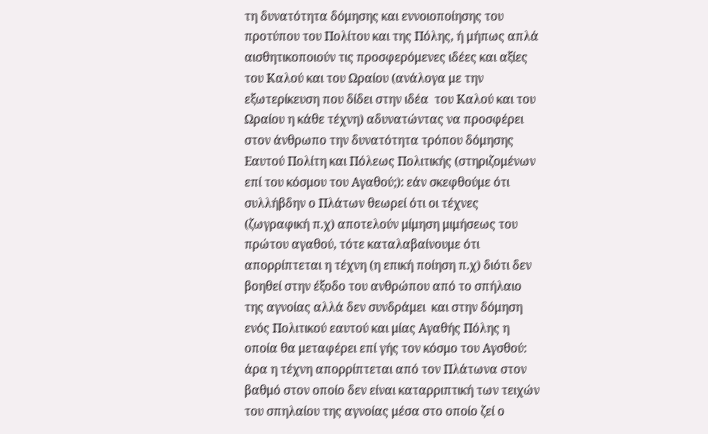τη δυνατότητα δόμησης και εννοιοποίησης του προτύπου του Πολίτου και της Πόλης, ή μήπως απλά αισθητικοποιούν τις προσφερόμενες ιδέες και αξίες του Καλού και του Ωραίου (ανάλογα με την εξωτερίκευση που δίδει στην ιδέα  του Καλού και του Ωραίου η κάθε τέχνη) αδυνατώντας να προσφέρει στον άνθρωπο την δυνατότητα τρόπου δόμησης Εαυτού Πολίτη και Πόλεως Πολιτικής (στηριζομένων επί του κόσμου του Αγαθού;): εάν σκεφθούμε ότι συλλήβδην ο Πλάτων θεωρεί ότι οι τέχνες (ζωγραφική π.χ) αποτελούν μίμηση μιμήσεως του πρώτου αγαθού, τότε καταλαβαίνουμε ότι απορρίπτεται η τέχνη (η επική ποίηση π.χ) διότι δεν βοηθεί στην έξοδο του ανθρώπου από το σπήλαιο της αγνοίας αλλά δεν συνδράμει  και στην δόμηση ενός Πολιτικού εαυτού και μίας Αγαθής Πόλης η οποία θα μεταφέρει επί γής τον κόσμο του Αγσθού: άρα η τέχνη απορρίπτεται από τον Πλάτωνα στον βαθμό στον οποίο δεν είναι καταρριπτική των τειχών του σπηλαίου της αγνοίας μέσα στο οποίο ζεί ο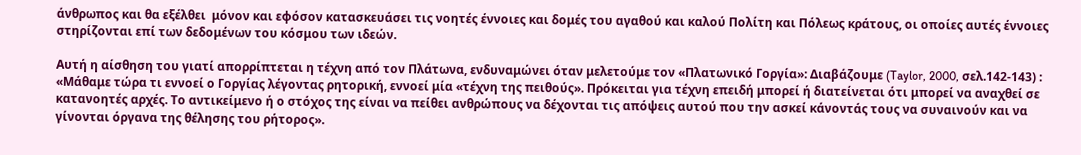άνθρωπος και θα εξέλθει  μόνον και εφόσον κατασκευάσει τις νοητές έννοιες και δομές του αγαθού και καλού Πολίτη και Πόλεως κράτους, οι οποίες αυτές έννοιες στηρίζονται επί των δεδομένων του κόσμου των ιδεών.

Αυτή η αίσθηση του γιατί απορρίπτεται η τέχνη από τον Πλάτωνα, ενδυναμώνει όταν μελετούμε τον «Πλατωνικό Γοργία»: Διαβάζουμε (Taylor, 2000, σελ.142-143) : «Μάθαμε τώρα τι εννοεί ο Γοργίας λέγοντας ρητορική, εννοεί μία «τέχνη της πειθούς». Πρόκειται για τέχνη επειδή μπορεί ή διατείνεται ότι μπορεί να αναχθεί σε κατανοητές αρχές. Το αντικείμενο ή ο στόχος της είναι να πείθει ανθρώπους να δέχονται τις απόψεις αυτού που την ασκεί κάνοντάς τους να συναινούν και να γίνονται όργανα της θέλησης του ρήτορος».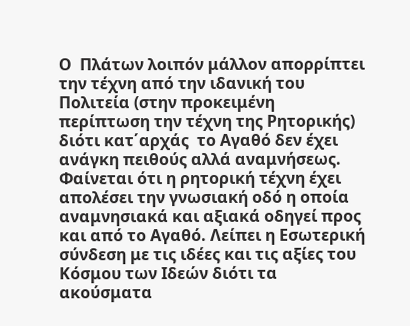Ο  Πλάτων λοιπόν μάλλον απορρίπτει την τέχνη από την ιδανική του Πολιτεία (στην προκειμένη περίπτωση την τέχνη της Ρητορικής)  διότι κατ΄αρχάς  το Αγαθό δεν έχει ανάγκη πειθούς αλλά αναμνήσεως. Φαίνεται ότι η ρητορική τέχνη έχει απολέσει την γνωσιακή οδό η οποία αναμνησιακά και αξιακά οδηγεί προς και από το Αγαθό. Λείπει η Εσωτερική σύνδεση με τις ιδέες και τις αξίες του Κόσμου των Ιδεών διότι τα ακούσματα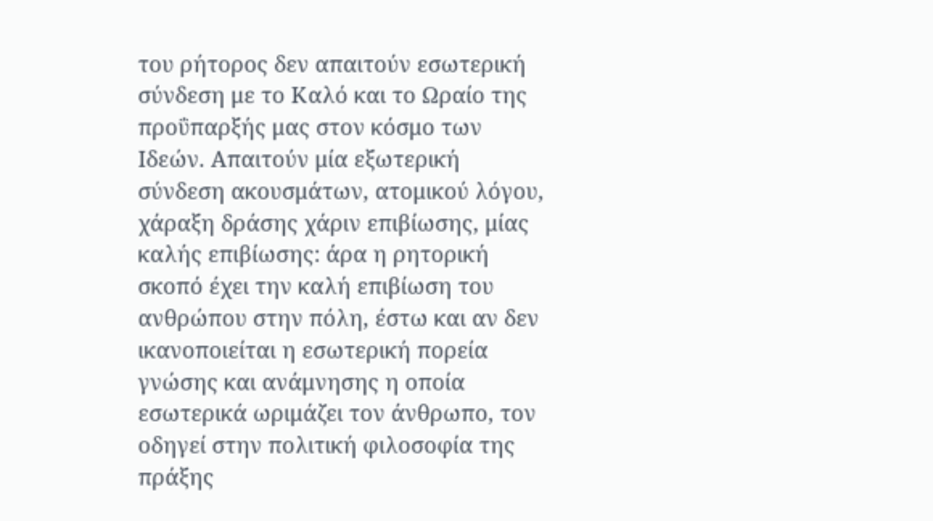του ρήτορος δεν απαιτούν εσωτερική  σύνδεση με το Καλό και το Ωραίο της προΰπαρξής μας στον κόσμο των Ιδεών. Απαιτούν μία εξωτερική σύνδεση ακουσμάτων, ατομικού λόγου, χάραξη δράσης χάριν επιβίωσης, μίας καλής επιβίωσης: άρα η ρητορική σκοπό έχει την καλή επιβίωση του ανθρώπου στην πόλη, έστω και αν δεν ικανοποιείται η εσωτερική πορεία γνώσης και ανάμνησης η οποία εσωτερικά ωριμάζει τον άνθρωπο, τον οδηγεί στην πολιτική φιλοσοφία της πράξης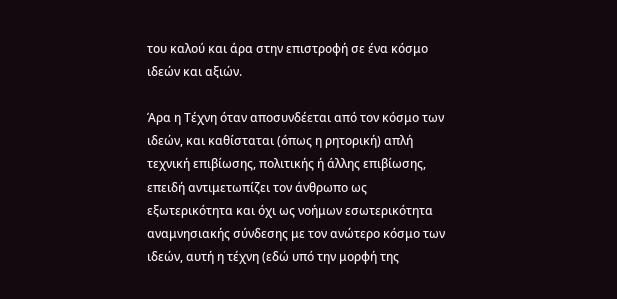του καλού και άρα στην επιστροφή σε ένα κόσμο ιδεών και αξιών.

Άρα η Τέχνη όταν αποσυνδέεται από τον κόσμο των ιδεών, και καθίσταται (όπως η ρητορική) απλή τεχνική επιβίωσης, πολιτικής ή άλλης επιβίωσης, επειδή αντιμετωπίζει τον άνθρωπο ως εξωτερικότητα και όχι ως νοήμων εσωτερικότητα αναμνησιακής σύνδεσης με τον ανώτερο κόσμο των ιδεών, αυτή η τέχνη (εδώ υπό την μορφή της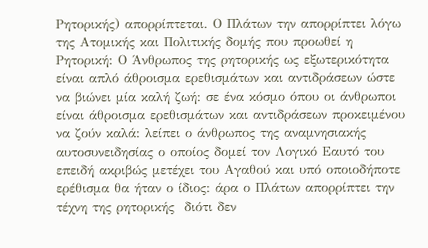Ρητορικής) απορρίπτεται. Ο Πλάτων την απορρίπτει λόγω της Ατομικής και Πολιτικής δομής που προωθεί η Ρητορική: Ο Άνθρωπος της ρητορικής ως εξωτερικότητα είναι απλό άθροισμα ερεθισμάτων και αντιδράσεων ώστε να βιώνει μία καλή ζωή: σε ένα κόσμο όπου οι άνθρωποι είναι άθροισμα ερεθισμάτων και αντιδράσεων προκειμένου να ζούν καλά: λείπει ο άνθρωπος της αναμνησιακής αυτοσυνειδησίας ο οποίος δομεί τον Λογικό Εαυτό του επειδή ακριβώς μετέχει του Αγαθού και υπό οποιοδήποτε ερέθισμα θα ήταν ο ίδιος: άρα ο Πλάτων απορρίπτει την τέχνη της ρητορικής  διότι δεν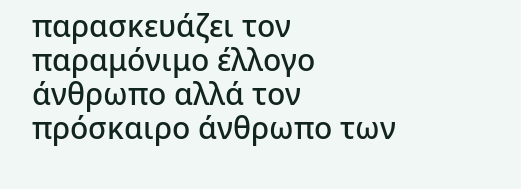παρασκευάζει τον παραμόνιμο έλλογο άνθρωπο αλλά τον πρόσκαιρο άνθρωπο των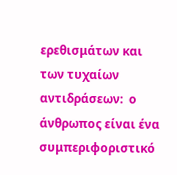ερεθισμάτων και των τυχαίων αντιδράσεων:  ο άνθρωπος είναι ένα  συμπεριφοριστικό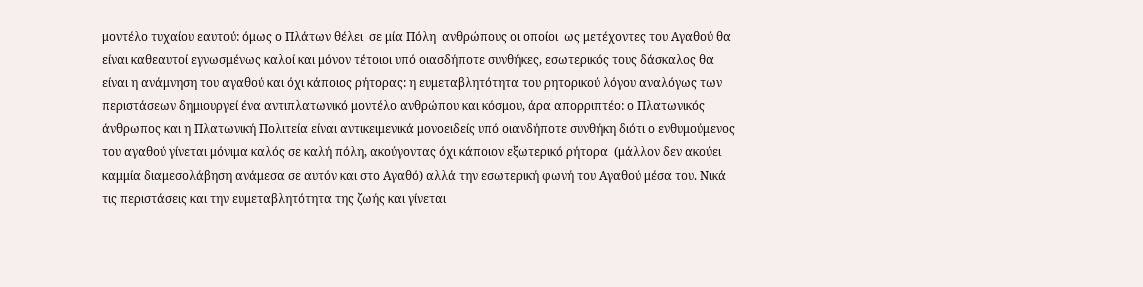μοντέλο τυχαίου εαυτού: όμως ο Πλάτων θέλει  σε μία Πόλη  ανθρώπους οι οποίοι  ως μετέχοντες του Αγαθού θα είναι καθεαυτοί εγνωσμένως καλοί και μόνον τέτοιοι υπό οιασδήποτε συνθήκες, εσωτερικός τους δάσκαλος θα είναι η ανάμνηση του αγαθού και όχι κάποιος ρήτορας: η ευμεταβλητότητα του ρητορικού λόγου αναλόγως των περιστάσεων δημιουργεί ένα αντιπλατωνικό μοντέλο ανθρώπου και κόσμου, άρα απορριπτέο: ο Πλατωνικός άνθρωπος και η Πλατωνική Πολιτεία είναι αντικειμενικά μονοειδείς υπό οιανδήποτε συνθήκη διότι ο ενθυμούμενος του αγαθού γίνεται μόνιμα καλός σε καλή πόλη, ακούγοντας όχι κάποιον εξωτερικό ρήτορα  (μάλλον δεν ακούει καμμία διαμεσολάβηση ανάμεσα σε αυτόν και στο Αγαθό) αλλά την εσωτερική φωνή του Αγαθού μέσα του. Νικά τις περιστάσεις και την ευμεταβλητότητα της ζωής και γίνεται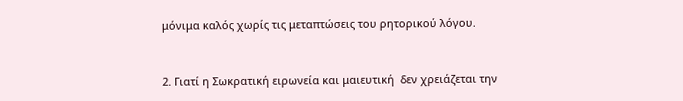μόνιμα καλός χωρίς τις μεταπτώσεις του ρητορικού λόγου.



2. Γιατί η Σωκρατική ειρωνεία και μαιευτική  δεν χρειάζεται την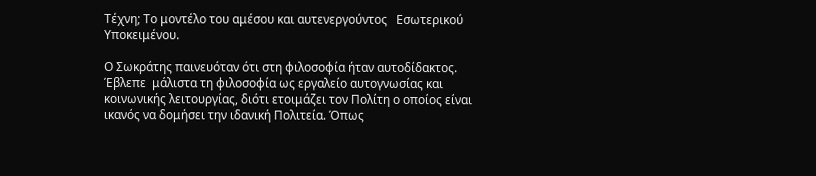Τέχνη; Το μοντέλο του αμέσου και αυτενεργούντος   Εσωτερικού Υποκειμένου.

Ο Σωκράτης παινευόταν ότι στη φιλοσοφία ήταν αυτοδίδακτος. Έβλεπε  μάλιστα τη φιλοσοφία ως εργαλείο αυτογνωσίας και κοινωνικής λειτουργίας, διότι ετοιμάζει τον Πολίτη ο οποίος είναι ικανός να δομήσει την ιδανική Πολιτεία. Όπως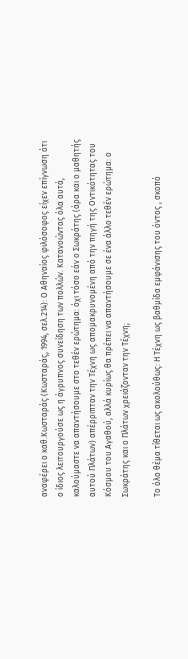αναφέρει ο καθ.Κωσταράς (Κωσταράς, 1994, σελ.214): Ο Αθηναίος φιλόσοφος είχεν επίγνωση ότι ο ίδιος λειτουργούσε ως η άγρυπνος συνείδηση των πολλών. Κατανοώντας όλα αυτά, καλούμαστε να απαντήσουμε στο τεθέν ερώτημα: όχι τόσο εάν ο Σωκράτης (άρα και ο μαθητής αυτού Πλάτων) απέρριπταν την Τέχνη ως απομακρυνομένη από την πηγή της Οντικότητας του Κόσμου του Αγαθού, αλλά κυρίως θα πρέπει να απαντήσουμε σε ένα άλλο τεθέν ερώτημα: ο Σωκράτης και ο Πλάτων χρειάζονταν την Τέχνη;

Το όλο θέμα τίθεται ως ακολούθως: Η Τέχνη ως βαθμίδα εμφάνισης του όντος , σκοπό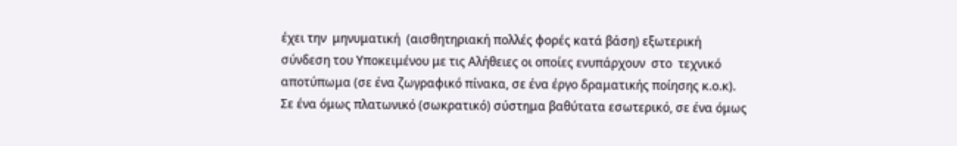έχει την  μηνυματική  (αισθητηριακή πολλές φορές κατά βάση) εξωτερική σύνδεση του Υποκειμένου με τις Αλήθειες οι οποίες ενυπάρχουν  στο  τεχνικό  αποτύπωμα (σε ένα ζωγραφικό πίνακα, σε ένα έργο δραματικής ποίησης κ.ο.κ). Σε ένα όμως πλατωνικό (σωκρατικό) σύστημα βαθύτατα εσωτερικό, σε ένα όμως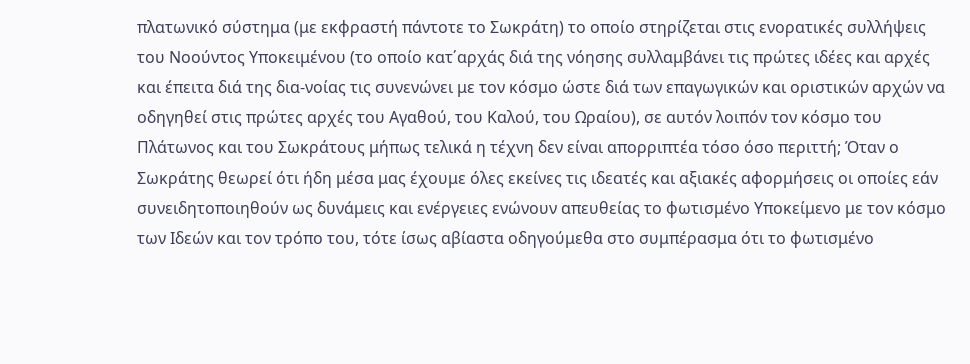πλατωνικό σύστημα (με εκφραστή πάντοτε το Σωκράτη) το οποίο στηρίζεται στις ενορατικές συλλήψεις του Νοούντος Υποκειμένου (το οποίο κατ΄αρχάς διά της νόησης συλλαμβάνει τις πρώτες ιδέες και αρχές και έπειτα διά της δια-νοίας τις συνενώνει με τον κόσμο ώστε διά των επαγωγικών και οριστικών αρχών να οδηγηθεί στις πρώτες αρχές του Αγαθού, του Καλού, του Ωραίου), σε αυτόν λοιπόν τον κόσμο του Πλάτωνος και του Σωκράτους μήπως τελικά η τέχνη δεν είναι απορριπτέα τόσο όσο περιττή; Όταν ο Σωκράτης θεωρεί ότι ήδη μέσα μας έχουμε όλες εκείνες τις ιδεατές και αξιακές αφορμήσεις οι οποίες εάν συνειδητοποιηθούν ως δυνάμεις και ενέργειες ενώνουν απευθείας το φωτισμένο Υποκείμενο με τον κόσμο των Ιδεών και τον τρόπο του, τότε ίσως αβίαστα οδηγούμεθα στο συμπέρασμα ότι το φωτισμένο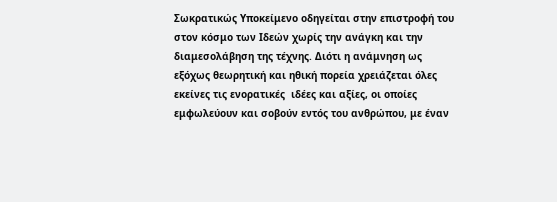Σωκρατικώς Υποκείμενο οδηγείται στην επιστροφή του στον κόσμο των Ιδεών χωρίς την ανάγκη και την διαμεσολάβηση της τέχνης. Διότι η ανάμνηση ως εξόχως θεωρητική και ηθική πορεία χρειάζεται όλες εκείνες τις ενορατικές  ιδέες και αξίες, οι οποίες εμφωλεύουν και σοβούν εντός του ανθρώπου, με έναν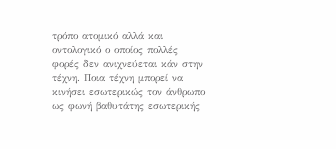τρόπο ατομικό αλλά και οντολογικό ο οποίος πολλές φορές δεν ανιχνεύεται κάν στην τέχνη. Ποια τέχνη μπορεί να κινήσει εσωτερικώς τον άνθρωπο ως φωνή βαθυτάτης εσωτερικής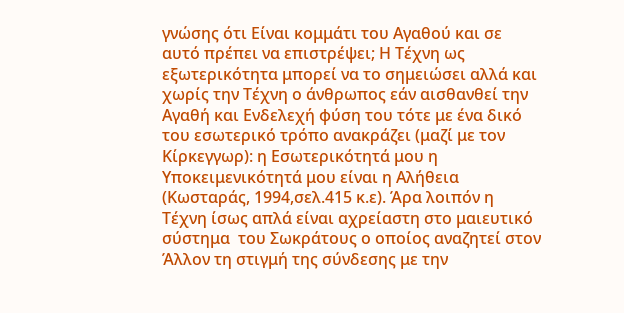γνώσης ότι Είναι κομμάτι του Αγαθού και σε αυτό πρέπει να επιστρέψει; Η Τέχνη ως εξωτερικότητα μπορεί να το σημειώσει αλλά και χωρίς την Τέχνη ο άνθρωπος εάν αισθανθεί την Αγαθή και Ενδελεχή φύση του τότε με ένα δικό του εσωτερικό τρόπο ανακράζει (μαζί με τον Κίρκεγγωρ): η Εσωτερικότητά μου η Υποκειμενικότητά μου είναι η Αλήθεια  (Κωσταράς, 1994,σελ.415 κ.ε). Άρα λοιπόν η Τέχνη ίσως απλά είναι αχρείαστη στο μαιευτικό σύστημα  του Σωκράτους ο οποίος αναζητεί στον Άλλον τη στιγμή της σύνδεσης με την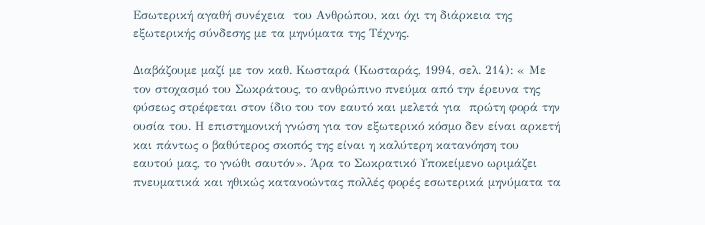Εσωτερική αγαθή συνέχεια  του Ανθρώπου, και όχι τη διάρκεια της εξωτερικής σύνδεσης με τα μηνύματα της Τέχνης.

Διαβάζουμε μαζί με τον καθ. Κωσταρά (Κωσταράς, 1994, σελ. 214): « Με τον στοχασμό του Σωκράτους, το ανθρώπινο πνεύμα από την έρευνα της φύσεως στρέφεται στον ίδιο του τον εαυτό και μελετά για  πρώτη φορά την ουσία του. Η επιστημονική γνώση για τον εξωτερικό κόσμο δεν είναι αρκετή και πάντως ο βαθύτερος σκοπός της είναι η καλύτερη κατανόηση του εαυτού μας, το γνώθι σαυτόν». Άρα το Σωκρατικό Υποκείμενο ωριμάζει πνευματικά και ηθικώς κατανοώντας πολλές φορές εσωτερικά μηνύματα τα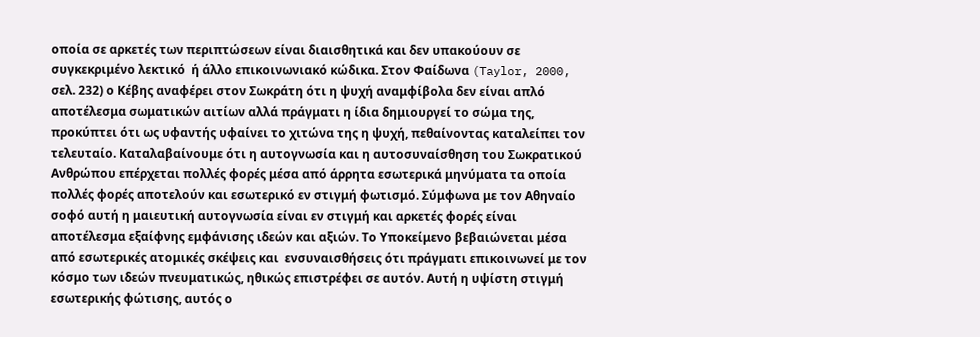οποία σε αρκετές των περιπτώσεων είναι διαισθητικά και δεν υπακούουν σε συγκεκριμένο λεκτικό  ή άλλο επικοινωνιακό κώδικα. Στον Φαίδωνα (Taylor, 2000, σελ. 232) ο Κέβης αναφέρει στον Σωκράτη ότι η ψυχή αναμφίβολα δεν είναι απλό αποτέλεσμα σωματικών αιτίων αλλά πράγματι η ίδια δημιουργεί το σώμα της, προκύπτει ότι ως υφαντής υφαίνει το χιτώνα της η ψυχή, πεθαίνοντας καταλείπει τον τελευταίο. Καταλαβαίνουμε ότι η αυτογνωσία και η αυτοσυναίσθηση του Σωκρατικού Ανθρώπου επέρχεται πολλές φορές μέσα από άρρητα εσωτερικά μηνύματα τα οποία πολλές φορές αποτελούν και εσωτερικό εν στιγμή φωτισμό. Σύμφωνα με τον Αθηναίο σοφό αυτή η μαιευτική αυτογνωσία είναι εν στιγμή και αρκετές φορές είναι αποτέλεσμα εξαίφνης εμφάνισης ιδεών και αξιών. Το Υποκείμενο βεβαιώνεται μέσα από εσωτερικές ατομικές σκέψεις και  ενσυναισθήσεις ότι πράγματι επικοινωνεί με τον κόσμο των ιδεών πνευματικώς, ηθικώς επιστρέφει σε αυτόν. Αυτή η υψίστη στιγμή εσωτερικής φώτισης, αυτός ο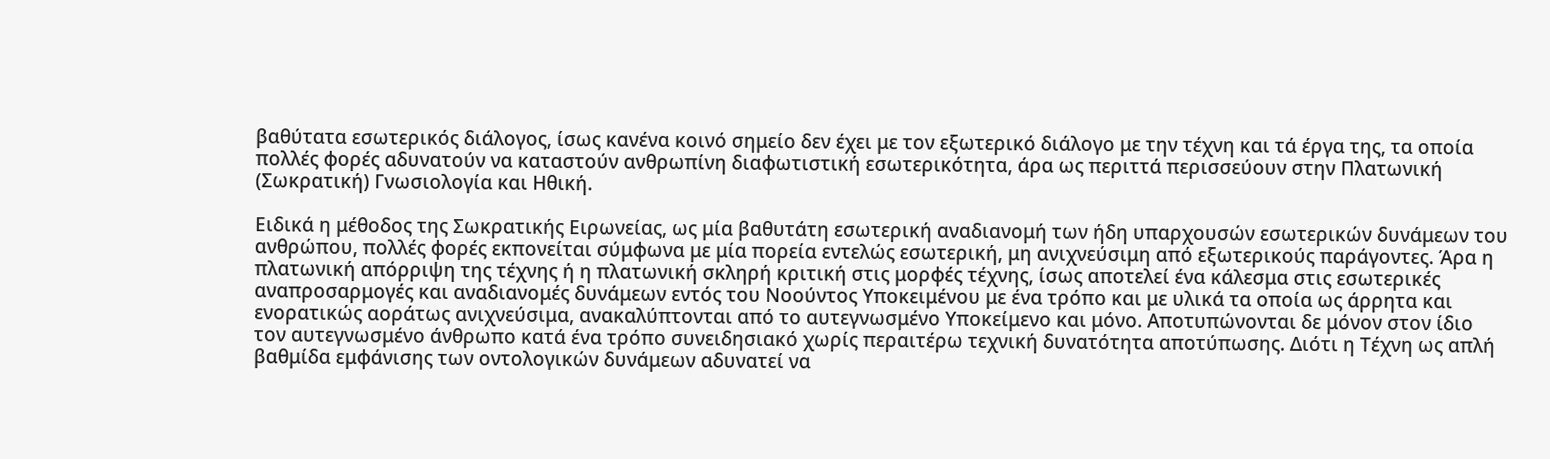βαθύτατα εσωτερικός διάλογος, ίσως κανένα κοινό σημείο δεν έχει με τον εξωτερικό διάλογο με την τέχνη και τά έργα της, τα οποία πολλές φορές αδυνατούν να καταστούν ανθρωπίνη διαφωτιστική εσωτερικότητα, άρα ως περιττά περισσεύουν στην Πλατωνική (Σωκρατική) Γνωσιολογία και Ηθική.

Ειδικά η μέθοδος της Σωκρατικής Ειρωνείας, ως μία βαθυτάτη εσωτερική αναδιανομή των ήδη υπαρχουσών εσωτερικών δυνάμεων του ανθρώπου, πολλές φορές εκπονείται σύμφωνα με μία πορεία εντελώς εσωτερική, μη ανιχνεύσιμη από εξωτερικούς παράγοντες. Άρα η πλατωνική απόρριψη της τέχνης ή η πλατωνική σκληρή κριτική στις μορφές τέχνης, ίσως αποτελεί ένα κάλεσμα στις εσωτερικές αναπροσαρμογές και αναδιανομές δυνάμεων εντός του Νοούντος Υποκειμένου με ένα τρόπο και με υλικά τα οποία ως άρρητα και  ενορατικώς αοράτως ανιχνεύσιμα, ανακαλύπτονται από το αυτεγνωσμένο Υποκείμενο και μόνο. Αποτυπώνονται δε μόνον στον ίδιο τον αυτεγνωσμένο άνθρωπο κατά ένα τρόπο συνειδησιακό χωρίς περαιτέρω τεχνική δυνατότητα αποτύπωσης. Διότι η Τέχνη ως απλή βαθμίδα εμφάνισης των οντολογικών δυνάμεων αδυνατεί να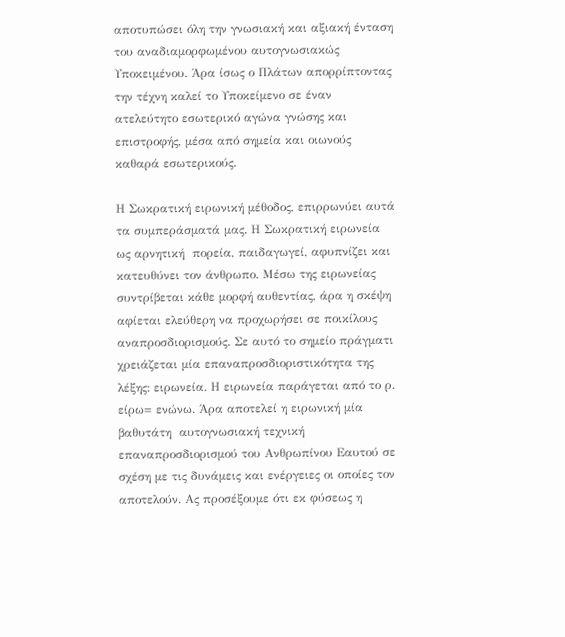αποτυπώσει όλη την γνωσιακή και αξιακή ένταση του αναδιαμορφωμένου αυτογνωσιακώς Υποκειμένου. Άρα ίσως ο Πλάτων απορρίπτοντας την τέχνη καλεί το Υποκείμενο σε έναν ατελεύτητο εσωτερικό αγώνα γνώσης και επιστροφής, μέσα από σημεία και οιωνούς καθαρά εσωτερικούς.

Η Σωκρατική ειρωνική μέθοδος, επιρρωνύει αυτά τα συμπεράσματά μας. Η Σωκρατική ειρωνεία ως αρνητική  πορεία, παιδαγωγεί, αφυπνίζει και κατευθύνει τον άνθρωπο. Μέσω της ειρωνείας συντρίβεται κάθε μορφή αυθεντίας, άρα η σκέψη αφίεται ελεύθερη να προχωρήσει σε ποικίλους αναπροσδιορισμούς. Σε αυτό το σημείο πράγματι χρειάζεται μία επαναπροσδιοριστικότητα της λέξης: ειρωνεία. Η ειρωνεία παράγεται από το ρ. είρω= ενώνω. Άρα αποτελεί η ειρωνική μία βαθυτάτη  αυτογνωσιακή τεχνική επαναπροσδιορισμού του Ανθρωπίνου Εαυτού σε σχέση με τις δυνάμεις και ενέργειες οι οποίες τον αποτελούν. Ας προσέξουμε ότι εκ φύσεως η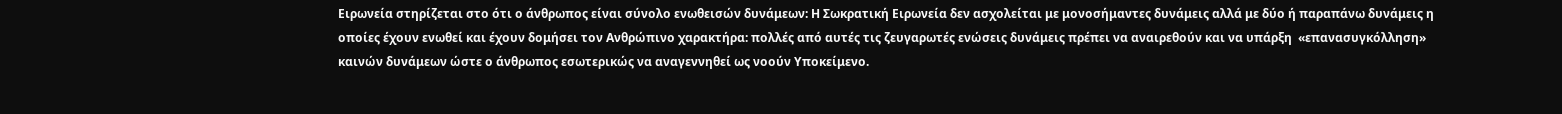Ειρωνεία στηρίζεται στο ότι ο άνθρωπος είναι σύνολο ενωθεισών δυνάμεων: Η Σωκρατική Ειρωνεία δεν ασχολείται με μονοσήμαντες δυνάμεις αλλά με δύο ή παραπάνω δυνάμεις η οποίες έχουν ενωθεί και έχουν δομήσει τον Ανθρώπινο χαρακτήρα: πολλές από αυτές τις ζευγαρωτές ενώσεις δυνάμεις πρέπει να αναιρεθούν και να υπάρξη  «επανασυγκόλληση» καινών δυνάμεων ώστε ο άνθρωπος εσωτερικώς να αναγεννηθεί ως νοούν Υποκείμενο.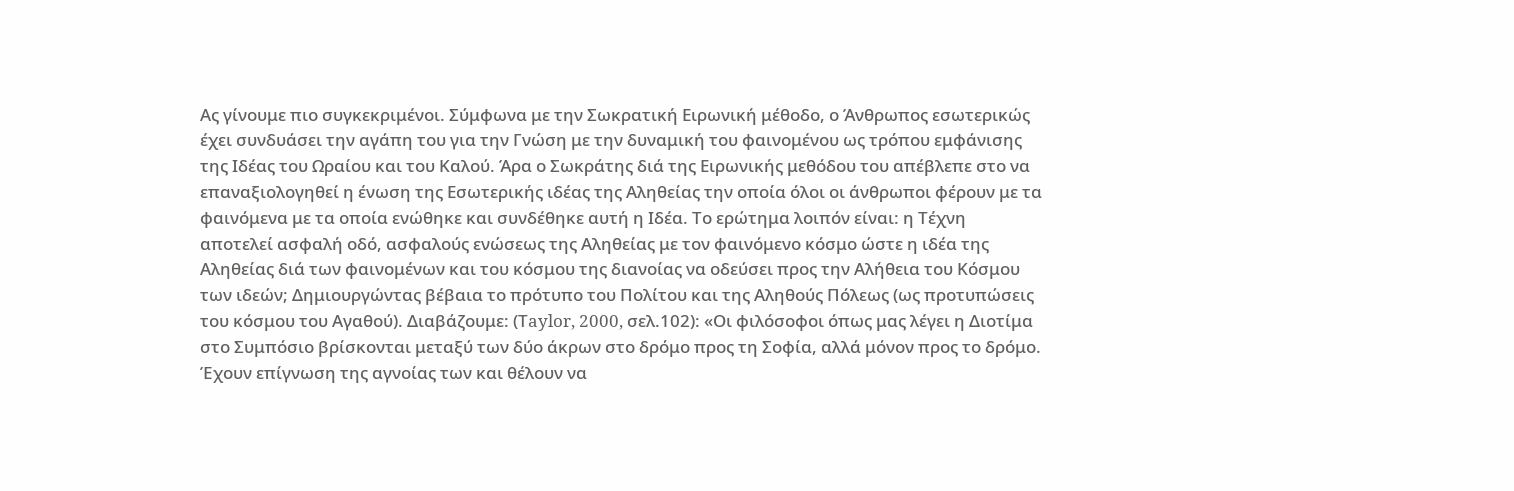Ας γίνουμε πιο συγκεκριμένοι. Σύμφωνα με την Σωκρατική Ειρωνική μέθοδο, ο Άνθρωπος εσωτερικώς έχει συνδυάσει την αγάπη του για την Γνώση με την δυναμική του φαινομένου ως τρόπου εμφάνισης της Ιδέας του Ωραίου και του Καλού. Άρα ο Σωκράτης διά της Ειρωνικής μεθόδου του απέβλεπε στο να επαναξιολογηθεί η ένωση της Εσωτερικής ιδέας της Αληθείας την οποία όλοι οι άνθρωποι φέρουν με τα φαινόμενα με τα οποία ενώθηκε και συνδέθηκε αυτή η Ιδέα. Το ερώτημα λοιπόν είναι: η Τέχνη αποτελεί ασφαλή οδό, ασφαλούς ενώσεως της Αληθείας με τον φαινόμενο κόσμο ώστε η ιδέα της Αληθείας διά των φαινομένων και του κόσμου της διανοίας να οδεύσει προς την Αλήθεια του Κόσμου των ιδεών; Δημιουργώντας βέβαια το πρότυπο του Πολίτου και της Αληθούς Πόλεως (ως προτυπώσεις του κόσμου του Αγαθού). Διαβάζουμε: (Τaylor, 2000, σελ.102): «Οι φιλόσοφοι όπως μας λέγει η Διοτίμα στο Συμπόσιο βρίσκονται μεταξύ των δύο άκρων στο δρόμο προς τη Σοφία, αλλά μόνον προς το δρόμο. Έχουν επίγνωση της αγνοίας των και θέλουν να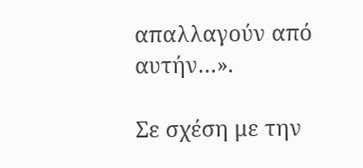απαλλαγούν από αυτήν…».

Σε σχέση με την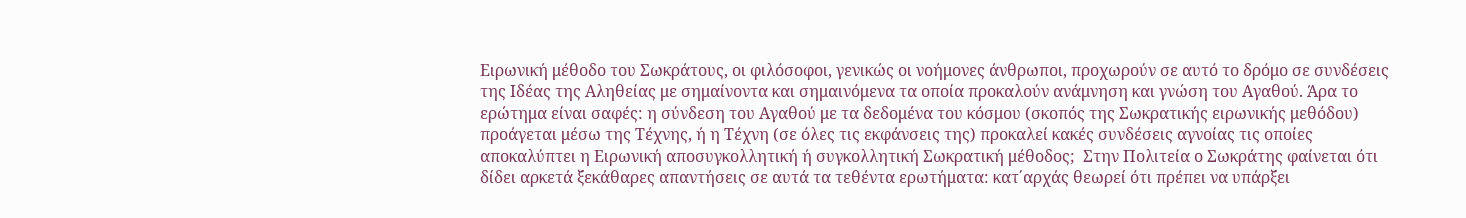Ειρωνική μέθοδο του Σωκράτους, οι φιλόσοφοι, γενικώς οι νοήμονες άνθρωποι, προχωρούν σε αυτό το δρόμο σε συνδέσεις της Ιδέας της Αληθείας με σημαίνοντα και σημαινόμενα τα οποία προκαλούν ανάμνηση και γνώση του Αγαθού. Άρα το ερώτημα είναι σαφές: η σύνδεση του Αγαθού με τα δεδομένα του κόσμου (σκοπός της Σωκρατικής ειρωνικής μεθόδου) προάγεται μέσω της Τέχνης, ή η Τέχνη (σε όλες τις εκφάνσεις της) προκαλεί κακές συνδέσεις αγνοίας τις οποίες αποκαλύπτει η Ειρωνική αποσυγκολλητική ή συγκολλητική Σωκρατική μέθοδος;  Στην Πολιτεία ο Σωκράτης φαίνεται ότι δίδει αρκετά ξεκάθαρες απαντήσεις σε αυτά τα τεθέντα ερωτήματα: κατ΄αρχάς θεωρεί ότι πρέπει να υπάρξει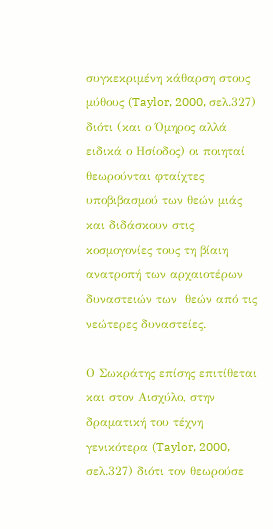συγκεκριμένη κάθαρση στους μύθους (Taylor, 2000, σελ.327) διότι (και ο Όμηρος αλλά ειδικά ο Ησίοδος) οι ποιηταί θεωρούνται φταίχτες υποβιβασμού των θεών μιάς και διδάσκουν στις κοσμογονίες τους τη βίαιη ανατροπή των αρχαιοτέρων δυναστειών των  θεών από τις νεώτερες δυναστείες.

Ο Σωκράτης επίσης επιτίθεται και στον Αισχύλο, στην δραματική του τέχνη γενικότερα (Taylor, 2000, σελ.327) διότι τον θεωρούσε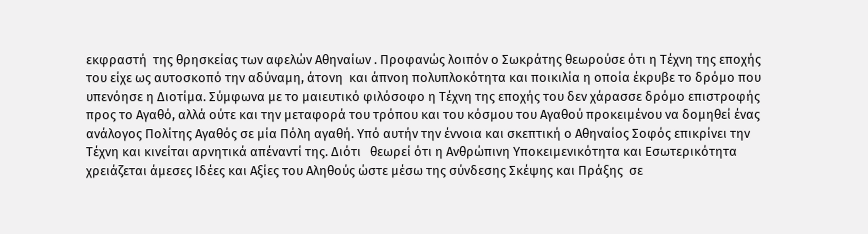εκφραστή  της θρησκείας των αφελών Αθηναίων . Προφανώς λοιπόν ο Σωκράτης θεωρούσε ότι η Τέχνη της εποχής  του είχε ως αυτοσκοπό την αδύναμη, άτονη  και άπνοη πολυπλοκότητα και ποικιλία η οποία έκρυβε το δρόμο που υπενόησε η Διοτίμα. Σύμφωνα με το μαιευτικό φιλόσοφο η Τέχνη της εποχής του δεν χάρασσε δρόμο επιστροφής προς το Αγαθό, αλλά ούτε και την μεταφορά του τρόπου και του κόσμου του Αγαθού προκειμένου να δομηθεί ένας ανάλογος Πολίτης Αγαθός σε μία Πόλη αγαθή. Υπό αυτήν την έννοια και σκεπτική ο Αθηναίος Σοφός επικρίνει την Τέχνη και κινείται αρνητικά απέναντί της. Διότι   θεωρεί ότι η Ανθρώπινη Υποκειμενικότητα και Εσωτερικότητα χρειάζεται άμεσες Ιδέες και Αξίες του Αληθούς ώστε μέσω της σύνδεσης Σκέψης και Πράξης  σε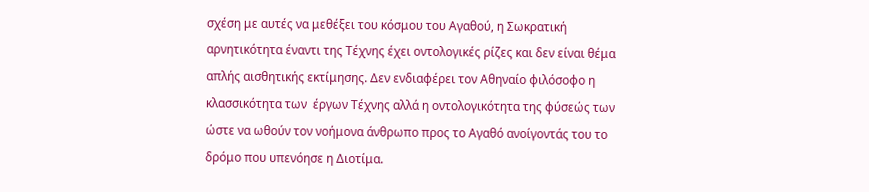σχέση με αυτές να μεθέξει του κόσμου του Αγαθού, η Σωκρατική αρνητικότητα έναντι της Τέχνης έχει οντολογικές ρίζες και δεν είναι θέμα απλής αισθητικής εκτίμησης. Δεν ενδιαφέρει τον Αθηναίο φιλόσοφο η κλασσικότητα των  έργων Τέχνης αλλά η οντολογικότητα της φύσεώς των ώστε να ωθούν τον νοήμονα άνθρωπο προς το Αγαθό ανοίγοντάς του το δρόμο που υπενόησε η Διοτίμα.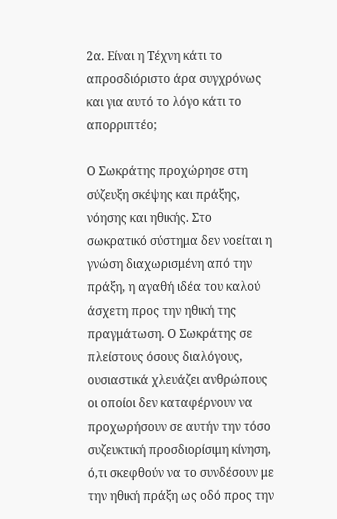2α. Είναι η Τέχνη κάτι το απροσδιόριστο άρα συγχρόνως και για αυτό το λόγο κάτι το απορριπτέο;

Ο Σωκράτης προχώρησε στη σύζευξη σκέψης και πράξης, νόησης και ηθικής. Στο σωκρατικό σύστημα δεν νοείται η γνώση διαχωρισμένη από την πράξη, η αγαθή ιδέα του καλού άσχετη προς την ηθική της πραγμάτωση. Ο Σωκράτης σε πλείστους όσους διαλόγους, ουσιαστικά χλευάζει ανθρώπους οι οποίοι δεν καταφέρνουν να προχωρήσουν σε αυτήν την τόσο συζευκτική προσδιορίσιμη κίνηση, ό,τι σκεφθούν να το συνδέσουν με την ηθική πράξη ως οδό προς την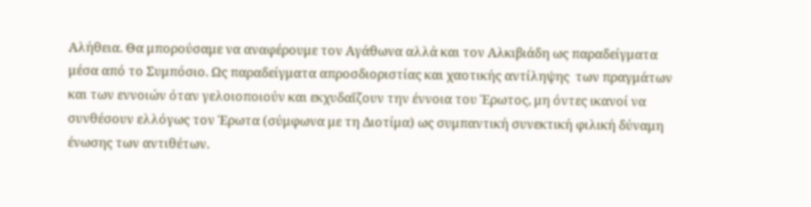Αλήθεια. Θα μπορούσαμε να αναφέρουμε τον Αγάθωνα αλλά και τον Αλκιβιάδη ως παραδείγματα μέσα από το Συμπόσιο. Ως παραδείγματα απροσδιοριστίας και χαοτικής αντίληψης  των πραγμάτων και των εννοιών όταν γελοιοποιούν και εκχυδαΐζουν την έννοια του Έρωτος, μη όντες ικανοί να συνθέσουν ελλόγως τον Έρωτα (σύμφωνα με τη Διοτίμα) ως συμπαντική συνεκτική φιλική δύναμη ένωσης των αντιθέτων.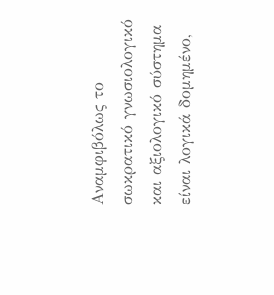Αναμφιβόλως το σωκρατικό γνωσιολογικό και αξιολογικό σύστημα είναι λογικά δομημένο,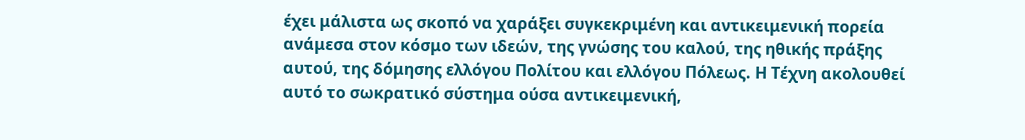έχει μάλιστα ως σκοπό να χαράξει συγκεκριμένη και αντικειμενική πορεία ανάμεσα στον κόσμο των ιδεών, της γνώσης του καλού, της ηθικής πράξης αυτού, της δόμησης ελλόγου Πολίτου και ελλόγου Πόλεως. Η Τέχνη ακολουθεί αυτό το σωκρατικό σύστημα ούσα αντικειμενική,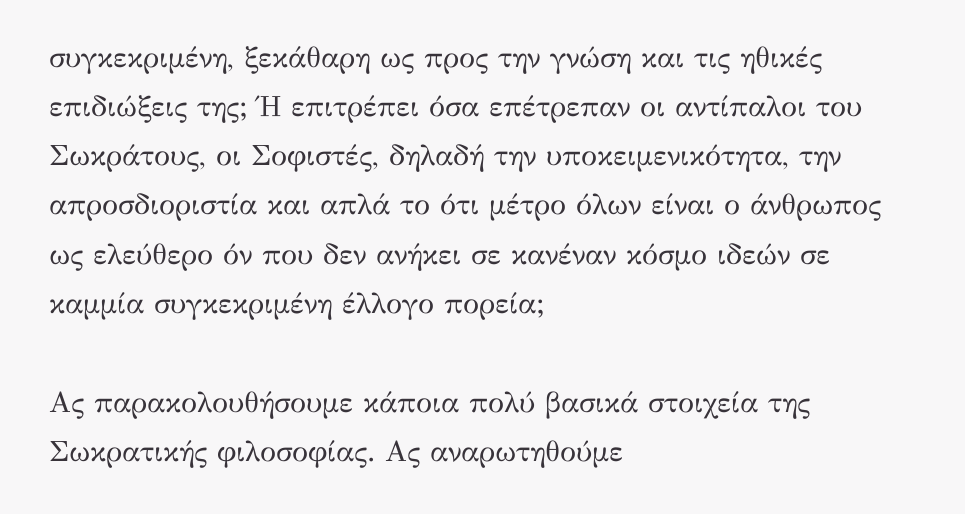συγκεκριμένη, ξεκάθαρη ως προς την γνώση και τις ηθικές επιδιώξεις της; Ή επιτρέπει όσα επέτρεπαν οι αντίπαλοι του Σωκράτους, οι Σοφιστές, δηλαδή την υποκειμενικότητα, την απροσδιοριστία και απλά το ότι μέτρο όλων είναι ο άνθρωπος ως ελεύθερο όν που δεν ανήκει σε κανέναν κόσμο ιδεών σε καμμία συγκεκριμένη έλλογο πορεία;

Ας παρακολουθήσουμε κάποια πολύ βασικά στοιχεία της Σωκρατικής φιλοσοφίας. Ας αναρωτηθούμε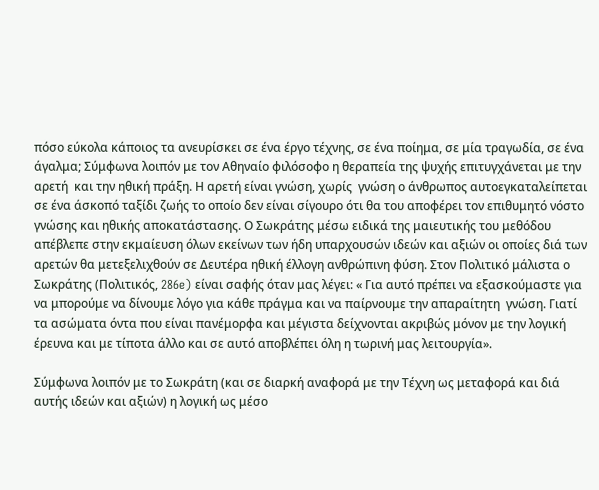πόσο εύκολα κάποιος τα ανευρίσκει σε ένα έργο τέχνης, σε ένα ποίημα, σε μία τραγωδία, σε ένα άγαλμα; Σύμφωνα λοιπόν με τον Αθηναίο φιλόσοφο η θεραπεία της ψυχής επιτυγχάνεται με την αρετή  και την ηθική πράξη. Η αρετή είναι γνώση, χωρίς  γνώση ο άνθρωπος αυτοεγκαταλείπεται σε ένα άσκοπό ταξίδι ζωής το οποίο δεν είναι σίγουρο ότι θα του αποφέρει τον επιθυμητό νόστο γνώσης και ηθικής αποκατάστασης. Ο Σωκράτης μέσω ειδικά της μαιευτικής του μεθόδου απέβλεπε στην εκμαίευση όλων εκείνων των ήδη υπαρχουσών ιδεών και αξιών οι οποίες διά των αρετών θα μετεξελιχθούν σε Δευτέρα ηθική έλλογη ανθρώπινη φύση. Στον Πολιτικό μάλιστα ο Σωκράτης (Πολιτικός, 286e) είναι σαφής όταν μας λέγει: « Για αυτό πρέπει να εξασκούμαστε για να μπορούμε να δίνουμε λόγο για κάθε πράγμα και να παίρνουμε την απαραίτητη  γνώση. Γιατί τα ασώματα όντα που είναι πανέμορφα και μέγιστα δείχνονται ακριβώς μόνον με την λογική έρευνα και με τίποτα άλλο και σε αυτό αποβλέπει όλη η τωρινή μας λειτουργία».

Σύμφωνα λοιπόν με το Σωκράτη (και σε διαρκή αναφορά με την Τέχνη ως μεταφορά και διά αυτής ιδεών και αξιών) η λογική ως μέσο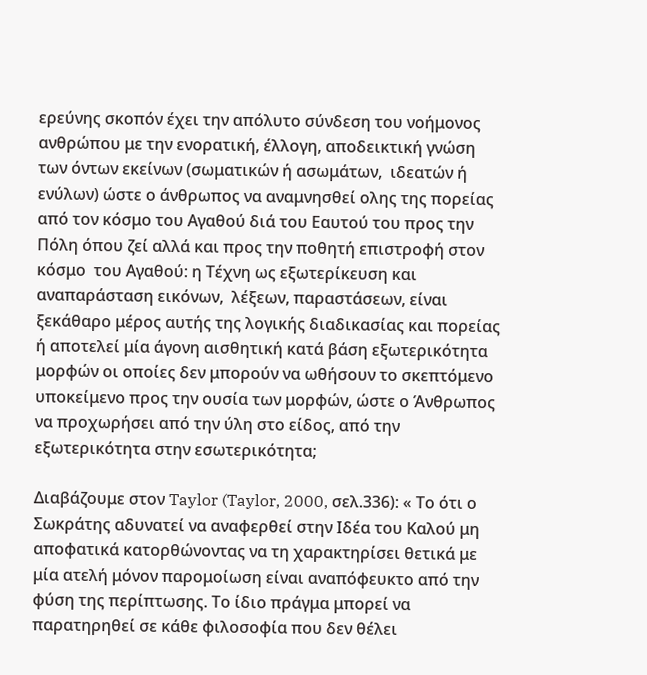ερεύνης σκοπόν έχει την απόλυτο σύνδεση του νοήμονος ανθρώπου με την ενορατική, έλλογη, αποδεικτική γνώση των όντων εκείνων (σωματικών ή ασωμάτων,  ιδεατών ή ενύλων) ώστε ο άνθρωπος να αναμνησθεί ολης της πορείας από τον κόσμο του Αγαθού διά του Εαυτού του προς την Πόλη όπου ζεί αλλά και προς την ποθητή επιστροφή στον κόσμο  του Αγαθού: η Τέχνη ως εξωτερίκευση και αναπαράσταση εικόνων,  λέξεων, παραστάσεων, είναι ξεκάθαρο μέρος αυτής της λογικής διαδικασίας και πορείας ή αποτελεί μία άγονη αισθητική κατά βάση εξωτερικότητα μορφών οι οποίες δεν μπορούν να ωθήσουν το σκεπτόμενο υποκείμενο προς την ουσία των μορφών, ώστε ο Άνθρωπος να προχωρήσει από την ύλη στο είδος, από την εξωτερικότητα στην εσωτερικότητα;

Διαβάζουμε στον Taylor (Taylor, 2000, σελ.336): « Το ότι ο Σωκράτης αδυνατεί να αναφερθεί στην Ιδέα του Καλού μη αποφατικά κατορθώνοντας να τη χαρακτηρίσει θετικά με μία ατελή μόνον παρομοίωση είναι αναπόφευκτο από την  φύση της περίπτωσης. Το ίδιο πράγμα μπορεί να παρατηρηθεί σε κάθε φιλοσοφία που δεν θέλει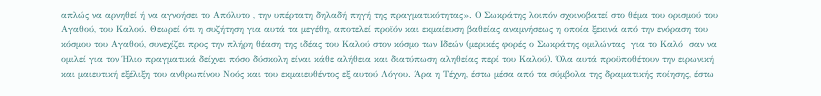απλώς να αρνηθεί ή να αγνοήσει το Απόλυτο , την υπέρτατη δηλαδή πηγή της πραγματικότητας». Ο Σωκράτης λοιπόν σχοινοβατεί στο θέμα του ορισμού του Αγαθού, του Καλού. Θεωρεί ότι η συζήτηση για αυτά τα μεγέθη, αποτελεί προϊόν και εκμαίευση βαθείας αναμνήσεως η οποία ξεκινά από την ενόραση του κόσμου του Αγαθού, συνεχίζει προς την πλήρη θέαση της ιδέας του Καλού στον κόσμο των Ιδεών (μερικές φορές ο Σωκράτης ομιλώντας  για το Καλό  σαν να ομιλεί για τον Ήλιο πραγματικά δείχνει πόσο δύσκολη είναι κάθε αλήθεια και διατύπωση αληθείας περί του Καλού). Όλα αυτά προϋποθέτουν την ειρωνική και μαιευτική εξέλιξη του ανθρωπίνου Νοός και του εκμαιευθέντος εξ αυτού Λόγου. Άρα η Τέχνη, έστω μέσα από τα σύμβολα της δραματικής ποίησης, έστω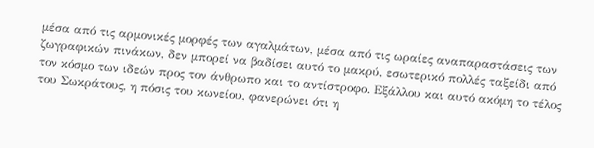μέσα από τις αρμονικές μορφές των αγαλμάτων, μέσα από τις ωραίες αναπαραστάσεις των ζωγραφικών πινάκων, δεν μπορεί να βαδίσει αυτό το μακρύ, εσωτερικό πολλές ταξείδι από τον κόσμο των ιδεών προς τον άνθρωπο και το αντίστροφο. Εξάλλου και αυτό ακόμη το τέλος του Σωκράτους, η πόσις του κωνείου, φανερώνει ότι η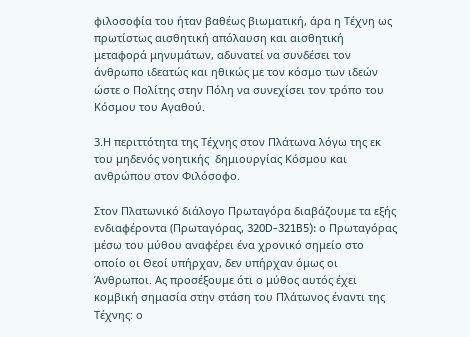φιλοσοφία του ήταν βαθέως βιωματική, άρα η Τέχνη ως πρωτίστως αισθητική απόλαυση και αισθητική μεταφορά μηνυμάτων, αδυνατεί να συνδέσει τον άνθρωπο ιδεατώς και ηθικώς με τον κόσμο των ιδεών ώστε ο Πολίτης στην Πόλη να συνεχίσει τον τρόπο του Κόσμου του Αγαθού.

3.Η περιττότητα της Τέχνης στον Πλάτωνα λόγω της εκ του μηδενός νοητικής  δημιουργίας Κόσμου και ανθρώπου στον Φιλόσοφο.

Στον Πλατωνικό διάλογο Πρωταγόρα διαβάζουμε τα εξής ενδιαφέροντα (Πρωταγόρας, 320D-321B5): ο Πρωταγόρας μέσω του μύθου αναφέρει ένα χρονικό σημείο στο οποίο οι Θεοί υπήρχαν, δεν υπήρχαν όμως οι Άνθρωποι. Ας προσέξουμε ότι ο μύθος αυτός έχει κομβική σημασία στην στάση του Πλάτωνος έναντι της Τέχνης: ο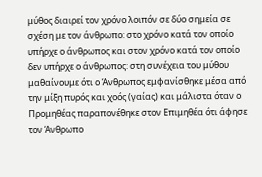μύθος διαιρεί τον χρόνο λοιπόν σε δύο σημεία σε σχέση με τον άνθρωπο: στο χρόνο κατά τον οποίο υπήρχε ο άνθρωπος και στον χρόνο κατά τον οποίο δεν υπήρχε ο άνθρωπος: στη συνέχεια του μύθου μαθαίνουμε ότι ο Άνθρωπος εμφανίσθηκε μέσα από την μίξη πυρός και χοός (γαίας) και μάλιστα όταν ο Προμηθέας παραπονέθηκε στον Επιμηθέα ότι άφησε τον Άνθρωπο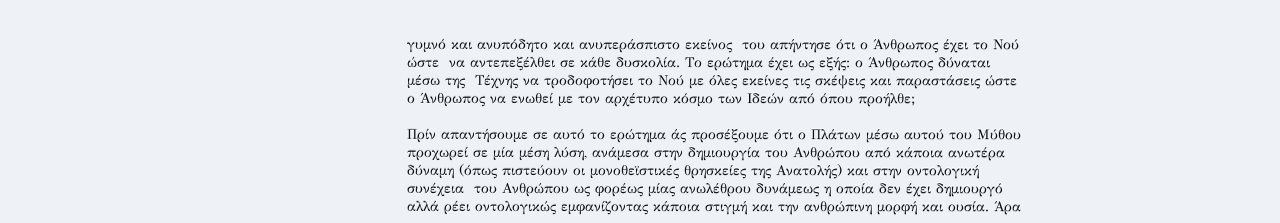γυμνό και ανυπόδητο και ανυπεράσπιστο εκείνος  του απήντησε ότι ο Άνθρωπος έχει το Νού ώστε  να αντεπεξέλθει σε κάθε δυσκολία. Το ερώτημα έχει ως εξής: ο Άνθρωπος δύναται μέσω της  Τέχνης να τροδοφοτήσει το Νού με όλες εκείνες τις σκέψεις και παραστάσεις ώστε ο Άνθρωπος να ενωθεί με τον αρχέτυπο κόσμο των Ιδεών από όπου προήλθε;

Πρίν απαντήσουμε σε αυτό το ερώτημα άς προσέξουμε ότι ο Πλάτων μέσω αυτού του Μύθου προχωρεί σε μία μέση λύση, ανάμεσα στην δημιουργία του Ανθρώπου από κάποια ανωτέρα δύναμη (όπως πιστεύουν οι μονοθεϊστικές θρησκείες της Ανατολής) και στην οντολογική συνέχεια  του Ανθρώπου ως φορέως μίας ανωλέθρου δυνάμεως η οποία δεν έχει δημιουργό αλλά ρέει οντολογικώς εμφανίζοντας κάποια στιγμή και την ανθρώπινη μορφή και ουσία. Άρα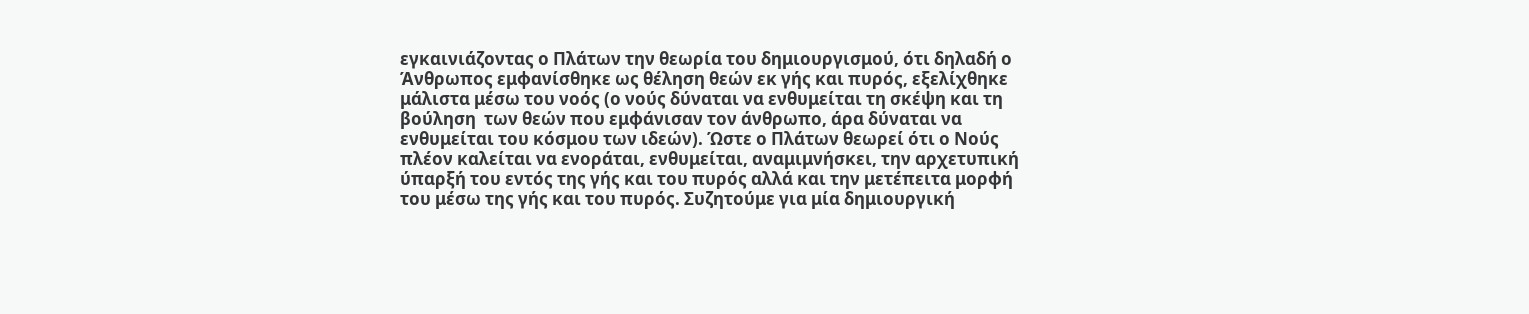εγκαινιάζοντας ο Πλάτων την θεωρία του δημιουργισμού, ότι δηλαδή ο Άνθρωπος εμφανίσθηκε ως θέληση θεών εκ γής και πυρός, εξελίχθηκε μάλιστα μέσω του νοός (ο νούς δύναται να ενθυμείται τη σκέψη και τη βούληση  των θεών που εμφάνισαν τον άνθρωπο, άρα δύναται να ενθυμείται του κόσμου των ιδεών). Ώστε ο Πλάτων θεωρεί ότι ο Νούς πλέον καλείται να ενοράται, ενθυμείται, αναμιμνήσκει, την αρχετυπική ύπαρξή του εντός της γής και του πυρός αλλά και την μετέπειτα μορφή του μέσω της γής και του πυρός. Συζητούμε για μία δημιουργική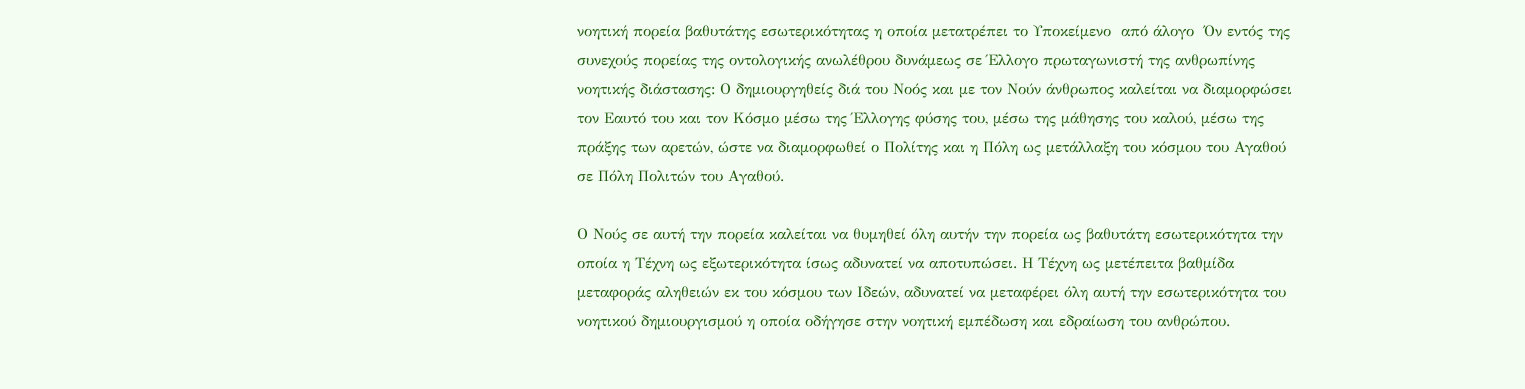νοητική πορεία βαθυτάτης εσωτερικότητας η οποία μετατρέπει το Υποκείμενο  από άλογο  Όν εντός της συνεχούς πορείας της οντολογικής ανωλέθρου δυνάμεως σε Έλλογο πρωταγωνιστή της ανθρωπίνης νοητικής διάστασης: Ο δημιουργηθείς διά του Νοός και με τον Νούν άνθρωπος καλείται να διαμορφώσει τον Εαυτό του και τον Κόσμο μέσω της Έλλογης φύσης του, μέσω της μάθησης του καλού, μέσω της πράξης των αρετών, ώστε να διαμορφωθεί ο Πολίτης και η Πόλη ως μετάλλαξη του κόσμου του Αγαθού σε Πόλη Πολιτών του Αγαθού.

Ο Νούς σε αυτή την πορεία καλείται να θυμηθεί όλη αυτήν την πορεία ως βαθυτάτη εσωτερικότητα την οποία η Τέχνη ως εξωτερικότητα ίσως αδυνατεί να αποτυπώσει. Η Τέχνη ως μετέπειτα βαθμίδα μεταφοράς αληθειών εκ του κόσμου των Ιδεών, αδυνατεί να μεταφέρει όλη αυτή την εσωτερικότητα του νοητικού δημιουργισμού η οποία οδήγησε στην νοητική εμπέδωση και εδραίωση του ανθρώπου.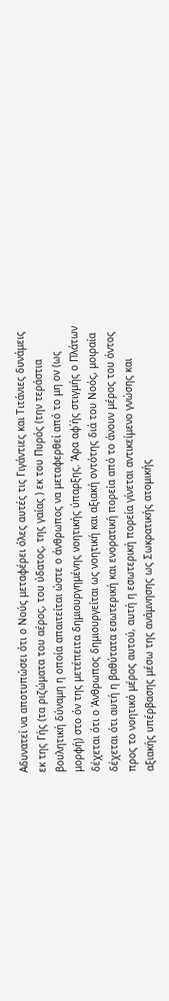Αδυνατεί να αποτυπώσει ότι ο Νούς μεταφέρει όλες αυτές τις Γιγάντιες και Τιτάνιες δυνάμεις εκ της Γής (τα ριζώματα του αέρος, του ύδατος, της γαίας ) εκ του Πυρός (την τεράστια βουλητική δύναμη η οποία απαιτείται ώστε ο άνθρωπος να μεταφερθεί από το μη ον (ως μορφή) στο όν της μετέπειτα δημιουργημένης νοητικής ύπαρξης. Άρα αφ΄ής στιγμής ο Πλάτων δέχεται ότι ο Άνθρωπος δημιουργείται ως νοητική και αξιακή οντότης διά του Νοός, μοιραία δέχεται ότι αυτή η βαθύτατα εσωτερική και ενορατική πορεία από το άνουν μέρος του όντος προς το νοητικό μέρος αυτού, αυτή η εσωτερική πορεία γίνεται αντικείμενο γνώσης και αξιακής υπέρβασης μέσω της ανάμνησης ως Σωκρατικής ατομικής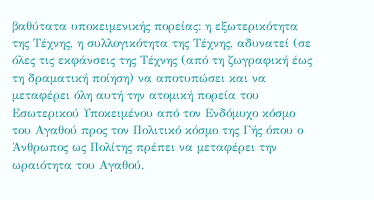βαθύτατα υποκειμενικής πορείας: η εξωτερικότητα της Τέχνης, η συλλογικότητα της Τέχνης, αδυνατεί (σε όλες τις εκφάνσεις της Τέχνης (από τη ζωγραφική έως τη δραματική ποίηση) να αποτυπώσει και να μεταφέρει όλη αυτή την ατομική πορεία του Εσωτερικού Υποκειμένου από τον Ενδόμυχο κόσμο του Αγαθού προς τον Πολιτικό κόσμο της Γής όπου ο Άνθρωπος ως Πολίτης πρέπει να μεταφέρει την ωραιότητα του Αγαθού.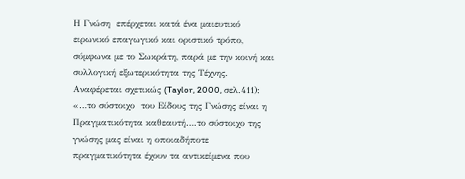Η Γνώση  επέρχεται κατά ένα μαιευτικό ειρωνικό επαγωγικό και οριστικό τρόπο, σύμφωνα με το Σωκράτη, παρά με την κοινή και συλλογική εξωτερικότητα της Τέχνης. Αναφέρεται σχετικώς (Taylor, 2000, σελ.411): «…το σύστοιχο  του Είδους της Γνώσης είναι η Πραγματικότητα καθεαυτή….το σύστοιχο της γνώσης μας είναι η οποιαδήποτε πραγματικότητα έχουν τα αντικείμενα που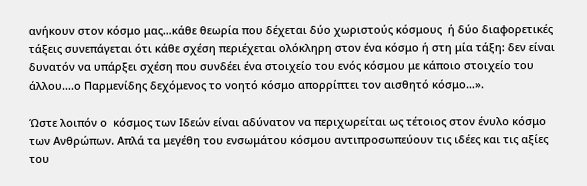ανήκουν στον κόσμο μας…κάθε θεωρία που δέχεται δύο χωριστούς κόσμους  ή δύο διαφορετικές τάξεις συνεπάγεται ότι κάθε σχέση περιέχεται ολόκληρη στον ένα κόσμο ή στη μία τάξη: δεν είναι δυνατόν να υπάρξει σχέση που συνδέει ένα στοιχείο του ενός κόσμου με κάποιο στοιχείο του άλλου….ο Παρμενίδης δεχόμενος το νοητό κόσμο απορρίπτει τον αισθητό κόσμο…».

Ώστε λοιπόν ο  κόσμος των Ιδεών είναι αδύνατον να περιχωρείται ως τέτοιος στον ένυλο κόσμο των Ανθρώπων. Απλά τα μεγέθη του ενσωμάτου κόσμου αντιπροσωπεύουν τις ιδέες και τις αξίες του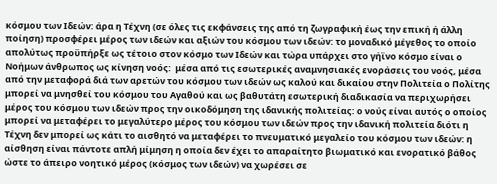κόσμου των Ιδεών: άρα η Τέχνη (σε όλες τις εκφάνσεις της από τη ζωγραφική έως την επική ή άλλη ποίηση) προσφέρει μέρος των ιδεών και αξιών του κόσμου των ιδεών: το μοναδικό μέγεθος το οποίο απολύτως προϋπήρξε ως τέτοιο στον κόσμο των Ιδεών και τώρα υπάρχει στο γήϊνο κόσμο είναι ο Νοήμων άνθρωπος ως κίνηση νοός:  μέσα από τις εσωτερικές αναμνησιακές ενοράσεις του νοός, μέσα από την μεταφορά διά των αρετών του κόσμου των ιδεών ως καλού και δικαίου στην Πολιτεία ο Πολίτης μπορεί να μνησθεί του κόσμου του Αγαθού και ως βαθυτάτη εσωτερική διαδικασία να περιχωρήσει μέρος του κόσμου των ιδεών προς την οικοδόμηση της ιδανικής πολιτείας: ο νούς είναι αυτός ο οποίος μπορεί να μεταφέρει το μεγαλύτερο μέρος του κόσμου των ιδεών προς την ιδανική πολιτεία διότι η Τέχνη δεν μπορεί ως κάτι το αισθητό να μεταφέρει το πνευματικό μεγαλείο του κόσμου των ιδεών: η αίσθηση είναι πάντοτε απλή μίμηση η οποία δεν έχει το απαραίτητο βιωματικό και ενορατικό βάθος ώστε το άπειρο νοητικό μέρος (κόσμος των ιδεών) να χωρέσει σε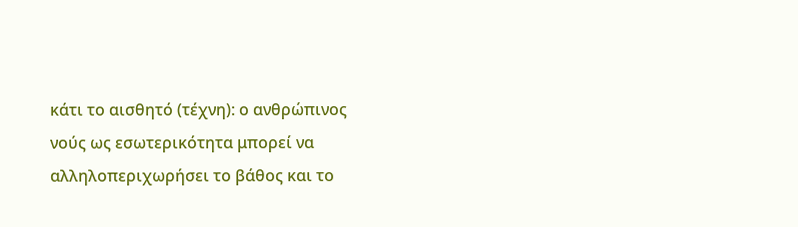κάτι το αισθητό (τέχνη): ο ανθρώπινος νούς ως εσωτερικότητα μπορεί να αλληλοπεριχωρήσει το βάθος και το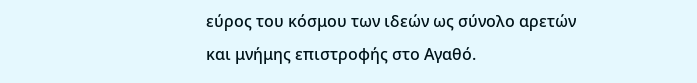εύρος του κόσμου των ιδεών ως σύνολο αρετών και μνήμης επιστροφής στο Αγαθό.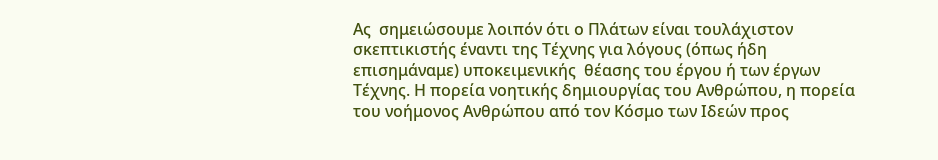Ας  σημειώσουμε λοιπόν ότι ο Πλάτων είναι τουλάχιστον σκεπτικιστής έναντι της Τέχνης για λόγους (όπως ήδη  επισημάναμε) υποκειμενικής  θέασης του έργου ή των έργων Τέχνης. Η πορεία νοητικής δημιουργίας του Ανθρώπου, η πορεία του νοήμονος Ανθρώπου από τον Κόσμο των Ιδεών προς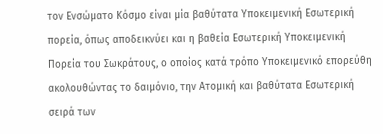τον Ενσώματο Κόσμο είναι μία βαθύτατα Υποκειμενική Εσωτερική πορεία, όπως αποδεικνύει και η βαθεία Εσωτερική Υποκειμενική Πορεία του Σωκράτους, ο οποίος κατά τρόπο Υποκειμενικό επορεύθη ακολουθώντας το δαιμόνιο, την Ατομική και βαθύτατα Εσωτερική σειρά των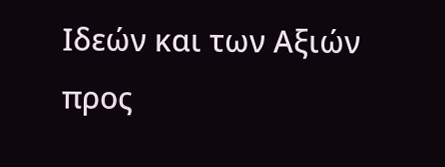Ιδεών και των Αξιών προς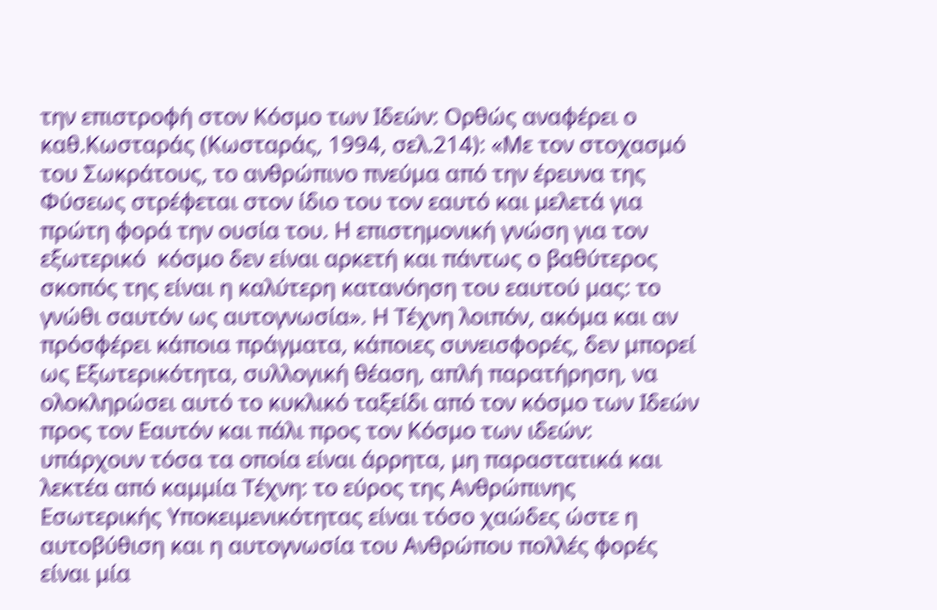την επιστροφή στον Κόσμο των Ιδεών: Ορθώς αναφέρει ο καθ.Κωσταράς (Κωσταράς, 1994, σελ.214): «Με τον στοχασμό του Σωκράτους, το ανθρώπινο πνεύμα από την έρευνα της Φύσεως στρέφεται στον ίδιο του τον εαυτό και μελετά για πρώτη φορά την ουσία του. Η επιστημονική γνώση για τον εξωτερικό  κόσμο δεν είναι αρκετή και πάντως ο βαθύτερος σκοπός της είναι η καλύτερη κατανόηση του εαυτού μας: το γνώθι σαυτόν ως αυτογνωσία». Η Τέχνη λοιπόν, ακόμα και αν πρόσφέρει κάποια πράγματα, κάποιες συνεισφορές, δεν μπορεί ως Εξωτερικότητα, συλλογική θέαση, απλή παρατήρηση, να ολοκληρώσει αυτό το κυκλικό ταξείδι από τον κόσμο των Ιδεών προς τον Εαυτόν και πάλι προς τον Κόσμο των ιδεών: υπάρχουν τόσα τα οποία είναι άρρητα, μη παραστατικά και λεκτέα από καμμία Τέχνη: το εύρος της Ανθρώπινης Εσωτερικής Υποκειμενικότητας είναι τόσο χαώδες ώστε η αυτοβύθιση και η αυτογνωσία του Ανθρώπου πολλές φορές είναι μία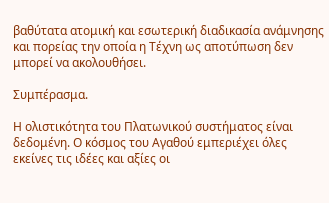βαθύτατα ατομική και εσωτερική διαδικασία ανάμνησης και πορείας την οποία η Τέχνη ως αποτύπωση δεν μπορεί να ακολουθήσει.

Συμπέρασμα.

Η ολιστικότητα του Πλατωνικού συστήματος είναι δεδομένη. Ο κόσμος του Αγαθού εμπεριέχει όλες εκείνες τις ιδέες και αξίες οι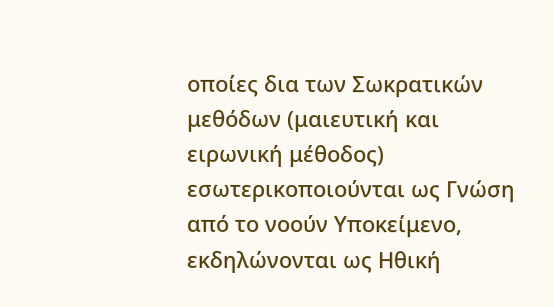οποίες δια των Σωκρατικών μεθόδων (μαιευτική και ειρωνική μέθοδος) εσωτερικοποιούνται ως Γνώση από το νοούν Υποκείμενο, εκδηλώνονται ως Ηθική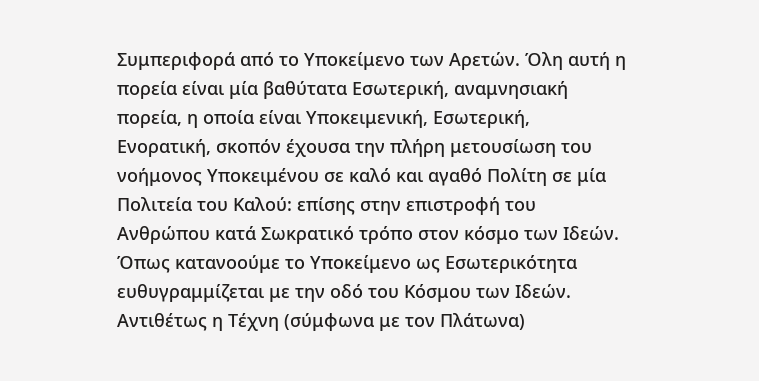Συμπεριφορά από το Υποκείμενο των Αρετών. Όλη αυτή η πορεία είναι μία βαθύτατα Εσωτερική, αναμνησιακή πορεία, η οποία είναι Υποκειμενική, Εσωτερική, Ενορατική, σκοπόν έχουσα την πλήρη μετουσίωση του νοήμονος Υποκειμένου σε καλό και αγαθό Πολίτη σε μία Πολιτεία του Καλού: επίσης στην επιστροφή του Ανθρώπου κατά Σωκρατικό τρόπο στον κόσμο των Ιδεών. Όπως κατανοούμε το Υποκείμενο ως Εσωτερικότητα ευθυγραμμίζεται με την οδό του Κόσμου των Ιδεών. Αντιθέτως η Τέχνη (σύμφωνα με τον Πλάτωνα)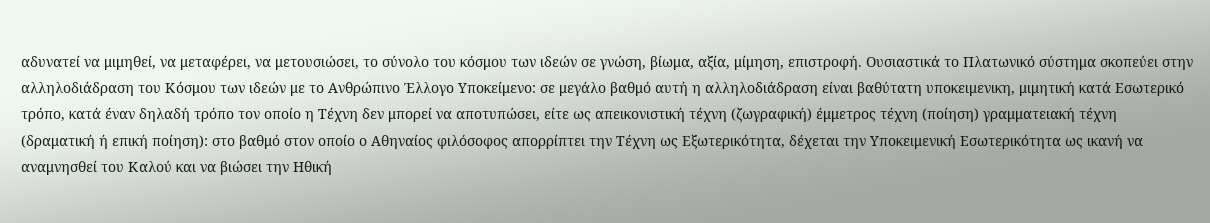αδυνατεί να μιμηθεί, να μεταφέρει, να μετουσιώσει, το σύνολο του κόσμου των ιδεών σε γνώση, βίωμα, αξία, μίμηση, επιστροφή. Ουσιαστικά το Πλατωνικό σύστημα σκοπεύει στην αλληλοδιάδραση του Κόσμου των ιδεών με το Ανθρώπινο Έλλογο Υποκείμενο: σε μεγάλο βαθμό αυτή η αλληλοδιάδραση είναι βαθύτατη υποκειμενικη, μιμητική κατά Εσωτερικό τρόπο, κατά έναν δηλαδή τρόπο τον οποίο η Τέχνη δεν μπορεί να αποτυπώσει, είτε ως απεικονιστική τέχνη (ζωγραφική) έμμετρος τέχνη (ποίηση) γραμματειακή τέχνη (δραματική ή επική ποίηση): στο βαθμό στον οποίο ο Αθηναίος φιλόσοφος απορρίπτει την Τέχνη ως Εξωτερικότητα, δέχεται την Υποκειμενική Εσωτερικότητα ως ικανή να αναμνησθεί του Καλού και να βιώσει την Ηθική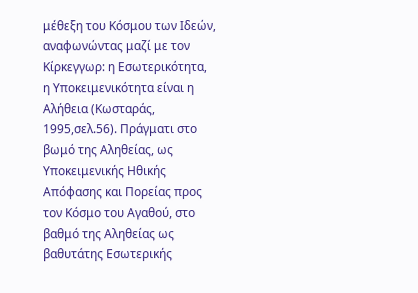μέθεξη του Κόσμου των Ιδεών, αναφωνώντας μαζί με τον Κίρκεγγωρ: η Εσωτερικότητα, η Υποκειμενικότητα είναι η Αλήθεια (Κωσταράς, 1995,σελ.56). Πράγματι στο βωμό της Αληθείας, ως Υποκειμενικής Ηθικής Απόφασης και Πορείας προς τον Κόσμο του Αγαθού, στο βαθμό της Αληθείας ως βαθυτάτης Εσωτερικής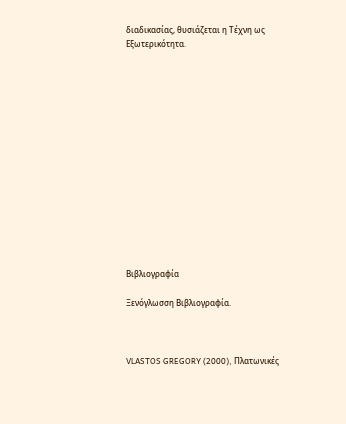διαδικασίας, θυσιάζεται η Τέχνη ως Εξωτερικότητα.















Βιβλιογραφία

Ξενόγλωσση Βιβλιογραφία.



VLASTOS GREGORY (2000), Πλατωνικές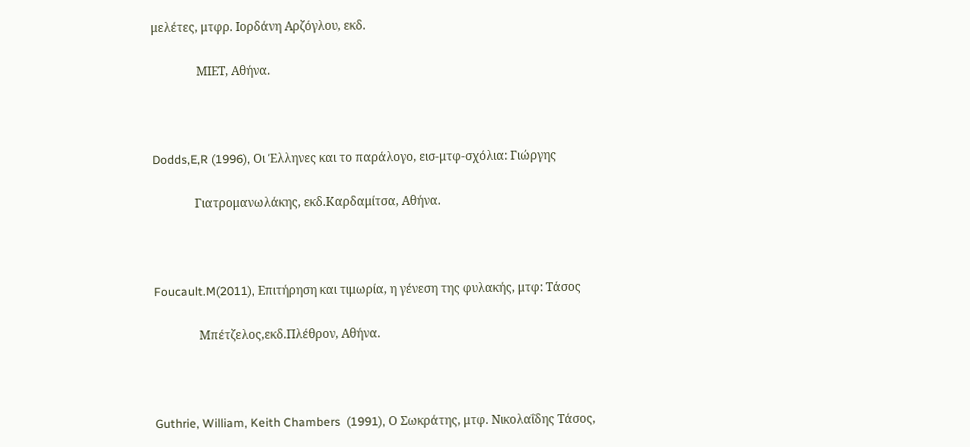μελέτες, μτφρ. Ιορδάνη Αρζόγλου, εκδ.

               ΜΙΕΤ, Αθήνα.



Dodds,E,R (1996), Oι Έλληνες και το παράλογο, εισ-μτφ-σχόλια: Γιώργης

              Γιατρομανωλάκης, εκδ.Καρδαμίτσα, Αθήνα.



Foucault.M(2011), Επιτήρηση και τιμωρία, η γένεση της φυλακής, μτφ: Τάσος

               Μπέτζελος,εκδ.Πλέθρον, Αθήνα.



Guthrie, William, Keith Chambers  (1991), Ο Σωκράτης, μτφ. Νικολαΐδης Τάσος,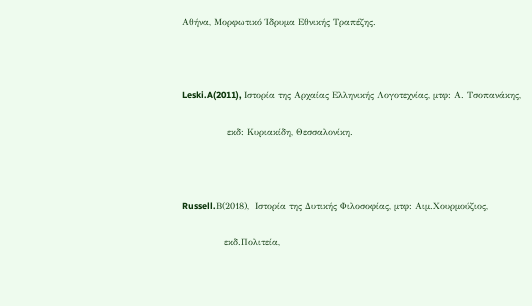Αθήνα, Μορφωτικό Ίδρυμα Εθνικής Τραπέζης.



Leski.A(2011), Iστορία της Αρχαίας Ελληνικής Λογοτεχνίας, μτφ: Α. Τσοπανάκης,

               εκδ: Κυριακίδη, Θεσσαλονίκη.



Russell.Β(2018),  Ιστορία της Δυτικής Φιλοσοφίας, μτφ: Αιμ.Χουρμούζιος,

              εκδ.Πολιτεία,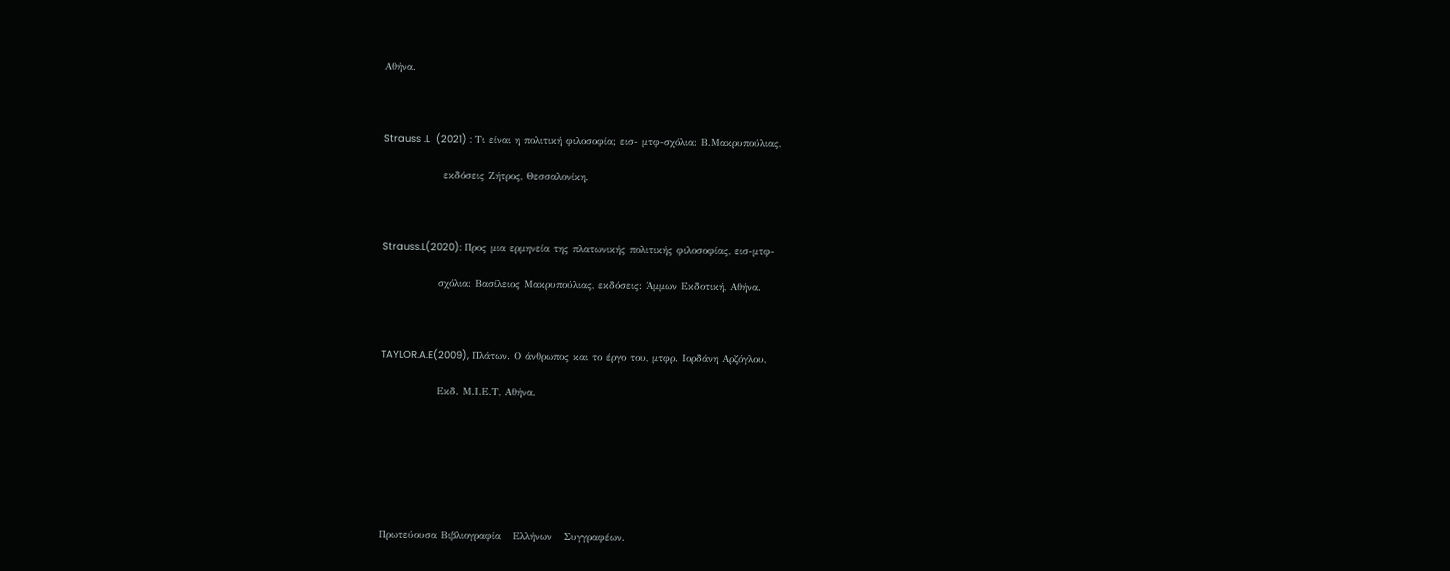Αθήνα.



Strauss .L  (2021) : Tι είναι η πολιτική φιλοσοφία; εισ- μτφ-σχόλια: Β.Μακρυπούλιας,

               εκδόσεις Ζήτρος, Θεσσαλονίκη.



Strauss.L(2020): Προς μια ερμηνεία της πλατωνικής πολιτικής φιλοσοφίας, εισ-μτφ-

              σχόλια: Βασίλειος Μακρυπούλιας, εκδόσεις: Άμμων Εκδοτική, Αθήνα.



TAYLOR.A.E(2009), Πλάτων. Ο άνθρωπος και το έργο του, μτφρ. Ιορδάνη Αρζόγλου,

              Εκδ. Μ.Ι.Ε.Τ, Αθήνα.







Πρωτεύουσα Βιβλιογραφία   Ελλήνων   Συγγραφέων.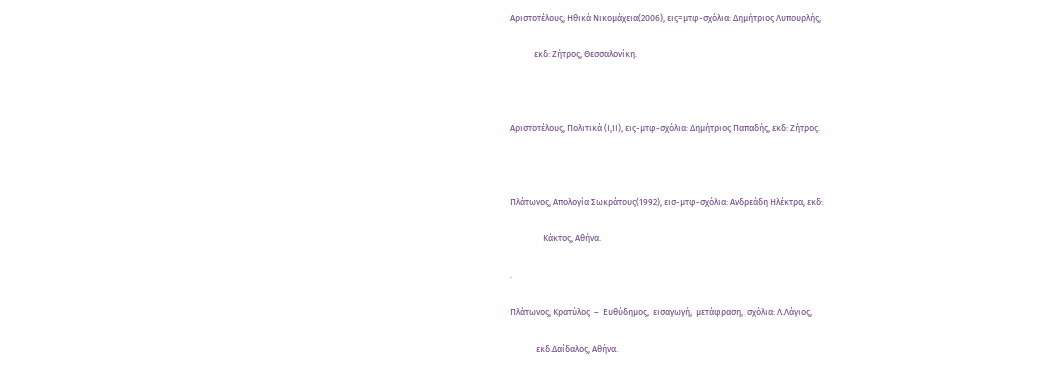Αριστοτέλους, Ηθικά Νικομάχεια(2006), εις=μτφ-σχόλια: Δημήτριος Λυπουρλής,

            εκδ: Ζήτρος, Θεσσαλονίκη.



Αριστοτέλους, Πολιτικά (Ι,ΙΙ), εις-μτφ-σχόλια: Δημήτριος Παπαδής, εκδ: Ζήτρος.



Πλάτωνος, Απολογία Σωκράτους(1992), εισ-μτφ-σχόλια: Ανδρεάδη Ηλέκτρα, εκδ:

           Kάκτος, Αθήνα.

.

Πλάτωνος, Κρατύλος  –  Ευθύδημος,  εισαγωγή,  μετάφραση,  σχόλια: Λ.Λάγιος,

             εκδ.Δαίδαλος, Αθήνα.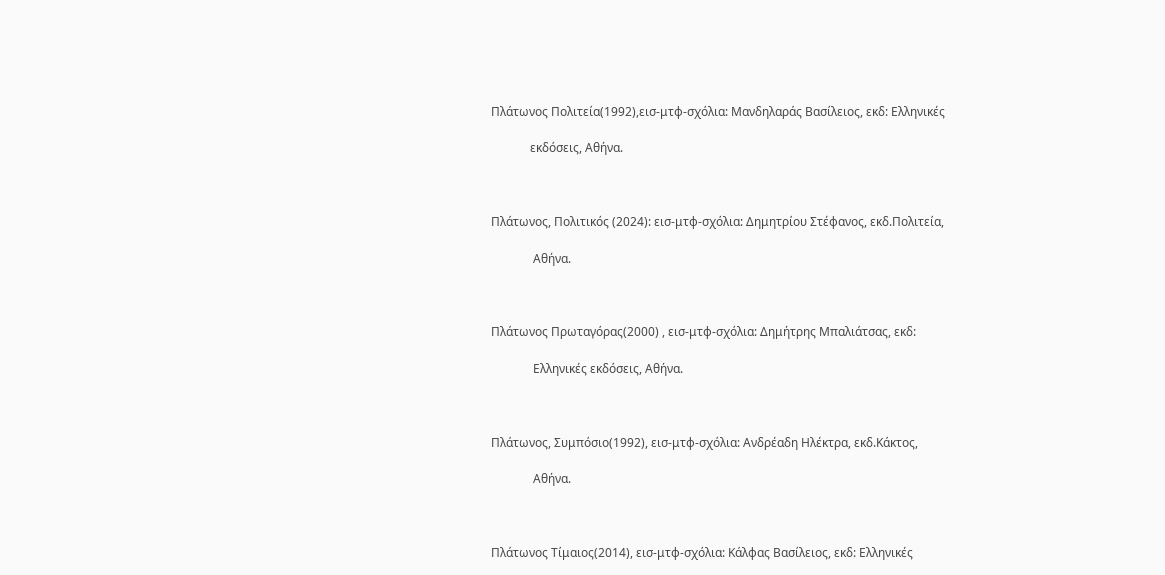Πλάτωνος Πολιτεία(1992),εισ-μτφ-σχόλια: Μανδηλαράς Βασίλειος, εκδ: Ελληνικές

             εκδόσεις, Αθήνα.



Πλάτωνος, Πολιτικός (2024): εισ-μτφ-σχόλια: Δημητρίου Στέφανος, εκδ.Πολιτεία,

              Αθήνα.



Πλάτωνος Πρωταγόρας(2000) , εισ-μτφ-σχόλια: Δημήτρης Μπαλιάτσας, εκδ:

              Ελληνικές εκδόσεις, Αθήνα.



Πλάτωνος, Συμπόσιο(1992), εισ-μτφ-σχόλια: Ανδρέαδη Ηλέκτρα, εκδ.Κάκτος,

              Αθήνα.



Πλάτωνος Τίμαιος(2014), εισ-μτφ-σχόλια: Κάλφας Βασίλειος, εκδ: Ελληνικές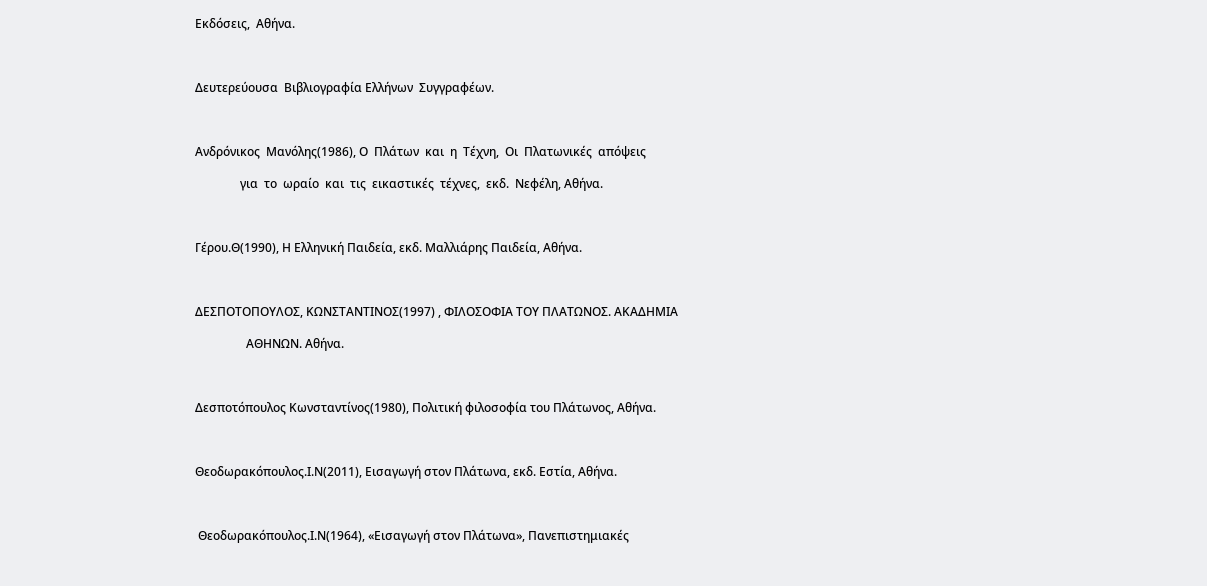Εκδόσεις,  Αθήνα.



Δευτερεύουσα  Βιβλιογραφία Ελλήνων  Συγγραφέων.



Ανδρόνικος  Μανόλης(1986), Ο  Πλάτων  και  η  Τέχνη,  Οι  Πλατωνικές  απόψεις

               για  το  ωραίο  και  τις  εικαστικές  τέχνες,  εκδ.  Νεφέλη, Αθήνα.



Γέρου.Θ(1990), Η Ελληνική Παιδεία, εκδ. Μαλλιάρης Παιδεία, Αθήνα.



ΔΕΣΠΟΤΟΠΟΥΛΟΣ, ΚΩΝΣΤΑΝΤΙΝΟΣ(1997) , ΦΙΛΟΣΟΦΙΑ ΤΟΥ ΠΛΑΤΩΝΟΣ. ΑΚΑΔΗΜΙΑ

                 ΑΘΗΝΩΝ. Αθήνα.



Δεσποτόπουλος Κωνσταντίνος(1980), Πολιτική φιλοσοφία του Πλάτωνος, Αθήνα.



Θεοδωρακόπουλος.Ι.Ν(2011), Εισαγωγή στον Πλάτωνα, εκδ. Εστία, Αθήνα.



 Θεοδωρακόπουλος.Ι.Ν(1964), «Εισαγωγή στον Πλάτωνα», Πανεπιστημιακές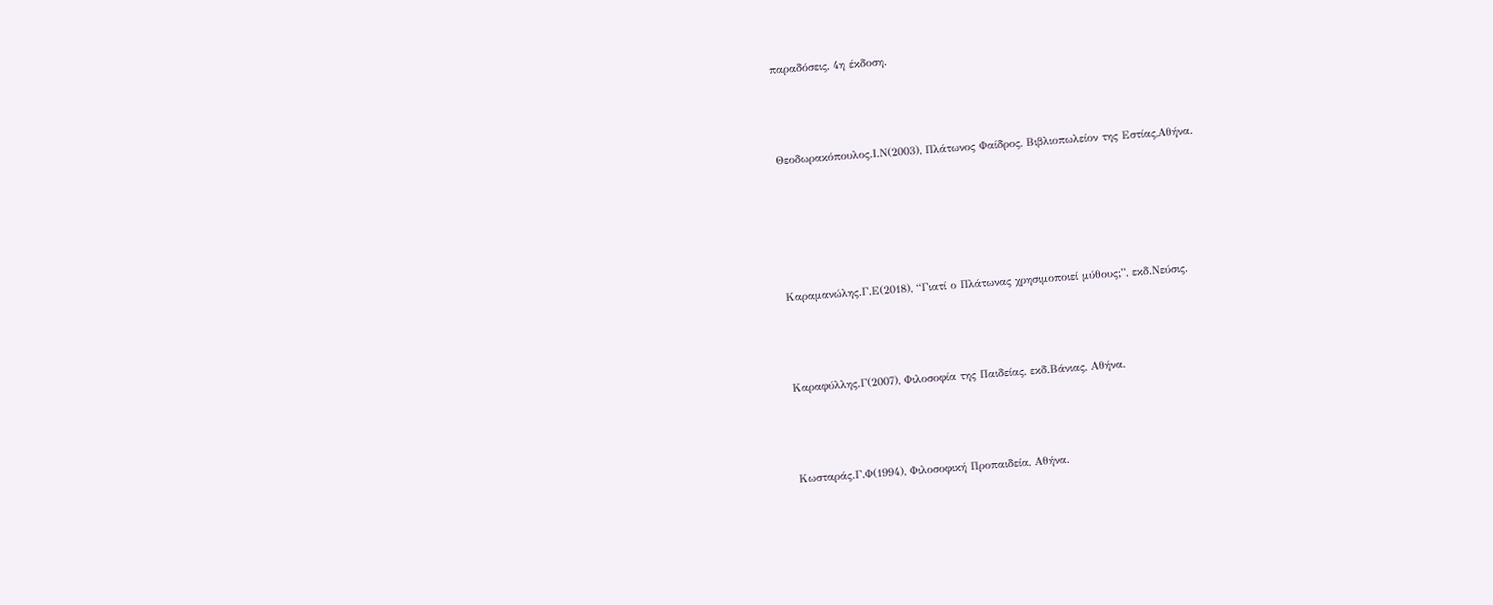παραδόσεις, 4η έκδοση.



Θεοδωρακόπουλος.Ι.Ν(2003), Πλάτωνος Φαίδρος, Βιβλιοπωλείον της Εστίας,Αθήνα.





Καραμανώλης.Γ.Ε(2018), “Γιατί ο Πλάτωνας χρησιμοποιεί μύθους;”, εκδ.Νεύσις.



Καραφύλλης.Γ(2007), Φιλοσοφία της Παιδείας, εκδ.Βάνιας, Αθήνα.



Κωσταράς.Γ.Φ(1994), Φιλοσοφική Προπαιδεία, Αθήνα.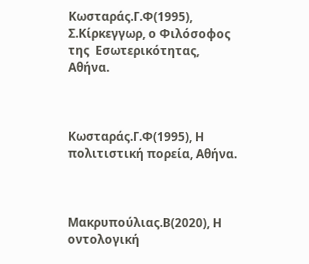Κωσταράς.Γ.Φ(1995), Σ.Κίρκεγγωρ, ο Φιλόσοφος της  Εσωτερικότητας, Αθήνα.



Κωσταράς.Γ.Φ(1995), Η πολιτιστική πορεία, Αθήνα.



Μακρυπούλιας.Β(2020), Η οντολογική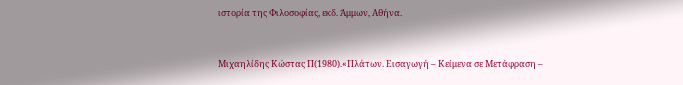ιστορία της Φιλοσοφίας, εκδ. Άμμων, Αθήνα.



Μιχαηλίδης Κώστας Π(1980).«Πλάτων. Εισαγωγή – Κείμενα σε Μετάφραση –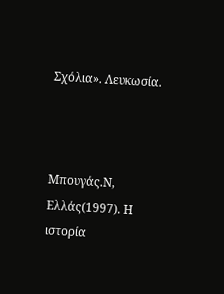Σχόλια». Λευκωσία.



Μπουγάς.Ν, Ελλάς(1997). Η ιστορία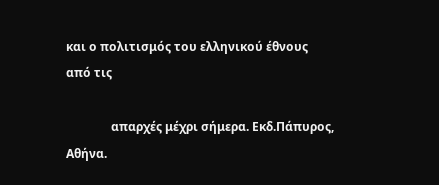και ο πολιτισμός του ελληνικού έθνους από τις

               απαρχές μέχρι σήμερα. Εκδ.Πάπυρος, Αθήνα.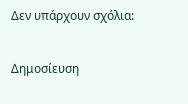Δεν υπάρχουν σχόλια:

Δημοσίευση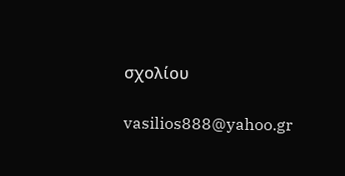σχολίου

vasilios888@yahoo.gr